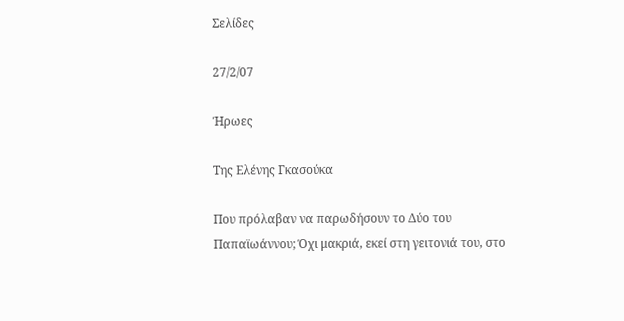Σελίδες

27/2/07

Ήρωες

Της Ελένης Γκασούκα

Που πρόλαβαν να παρωδήσουν το Δύο του Παπαϊωάννου; Όχι μακριά, εκεί στη γειτονιά του, στο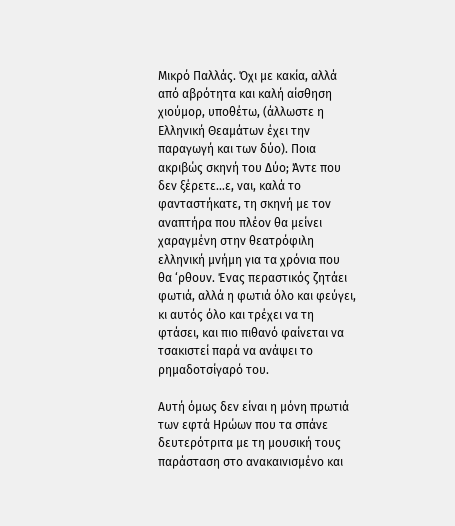Μικρό Παλλάς. Όχι με κακία, αλλά από αβρότητα και καλή αίσθηση χιούμορ, υποθέτω, (άλλωστε η Ελληνική Θεαμάτων έχει την παραγωγή και των δύο). Ποια ακριβώς σκηνή του Δύο; Άντε που δεν ξέρετε...ε, ναι, καλά το φανταστήκατε, τη σκηνή με τον αναπτήρα που πλέον θα μείνει χαραγμένη στην θεατρόφιλη ελληνική μνήμη για τα χρόνια που θα ‘ρθουν. Ένας περαστικός ζητάει φωτιά, αλλά η φωτιά όλο και φεύγει, κι αυτός όλο και τρέχει να τη φτάσει, και πιο πιθανό φαίνεται να τσακιστεί παρά να ανάψει το ρημαδοτσίγαρό του.

Αυτή όμως δεν είναι η μόνη πρωτιά των εφτά Ηρώων που τα σπάνε δευτερότριτα με τη μουσική τους παράσταση στο ανακαινισμένο και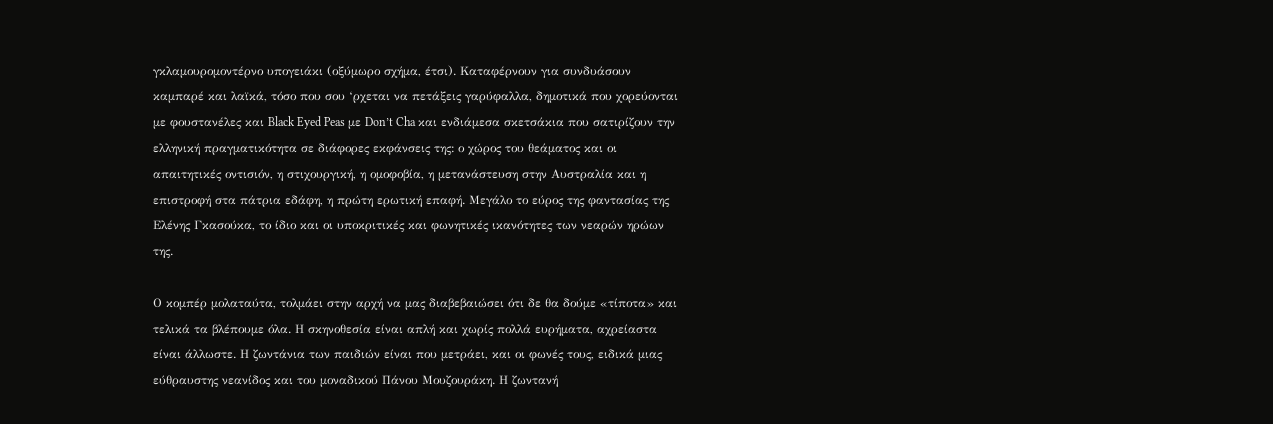γκλαμουρομοντέρνο υπογειάκι (οξύμωρο σχήμα, έτσι). Καταφέρνουν για συνδυάσουν καμπαρέ και λαϊκά, τόσο που σου ‘ρχεται να πετάξεις γαρύφαλλα, δημοτικά που χορεύονται με φουστανέλες και Black Eyed Peas με Don’t Cha και ενδιάμεσα σκετσάκια που σατιρίζουν την ελληνική πραγματικότητα σε διάφορες εκφάνσεις της: ο χώρος του θεάματος και οι απαιτητικές οντισιόν, η στιχουργική, η ομοφοβία, η μετανάστευση στην Αυστραλία και η επιστροφή στα πάτρια εδάφη, η πρώτη ερωτική επαφή. Μεγάλο το εύρος της φαντασίας της Ελένης Γκασούκα, το ίδιο και οι υποκριτικές και φωνητικές ικανότητες των νεαρών ηρώων της.

Ο κομπέρ μολαταύτα, τολμάει στην αρχή να μας διαβεβαιώσει ότι δε θα δούμε «τίποτα» και τελικά τα βλέπουμε όλα. Η σκηνοθεσία είναι απλή και χωρίς πολλά ευρήματα, αχρείαστα είναι άλλωστε. Η ζωντάνια των παιδιών είναι που μετράει, και οι φωνές τους, ειδικά μιας εύθραυστης νεανίδος και του μοναδικού Πάνου Μουζουράκη. Η ζωντανή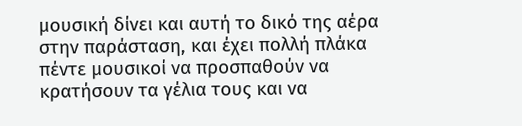μουσική δίνει και αυτή το δικό της αέρα στην παράσταση, και έχει πολλή πλάκα πέντε μουσικοί να προσπαθούν να κρατήσουν τα γέλια τους και να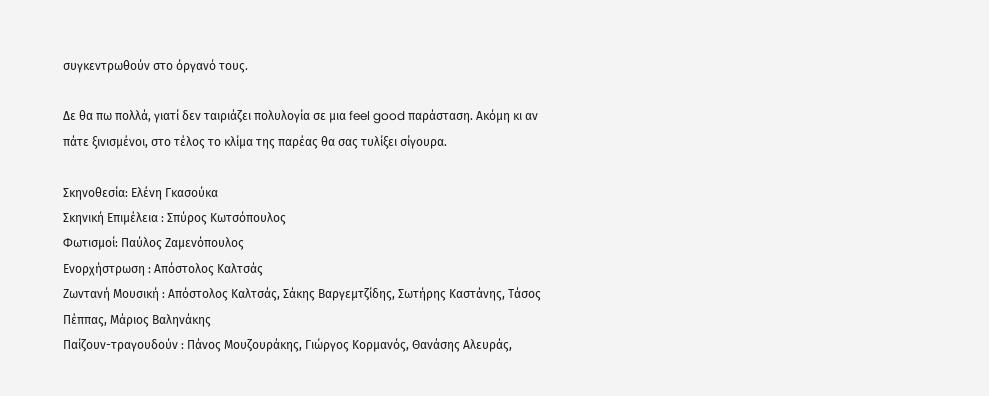συγκεντρωθούν στο όργανό τους.

Δε θα πω πολλά, γιατί δεν ταιριάζει πολυλογία σε μια feel good παράσταση. Ακόμη κι αν πάτε ξινισμένοι, στο τέλος το κλίμα της παρέας θα σας τυλίξει σίγουρα.

Σκηνοθεσία: Ελένη Γκασούκα
Σκηνική Επιμέλεια : Σπύρος Κωτσόπουλος
Φωτισμοί: Παύλος Ζαμενόπουλος
Ενορχήστρωση : Απόστολος Καλτσάς
Ζωντανή Μουσική : Απόστολος Καλτσάς, Σάκης Βαργεμτζίδης, Σωτήρης Καστάνης, Τάσος Πέππας, Μάριος Βαληνάκης
Παίζουν-τραγουδούν : Πάνος Μουζουράκης, Γιώργος Κορμανός, Θανάσης Αλευράς,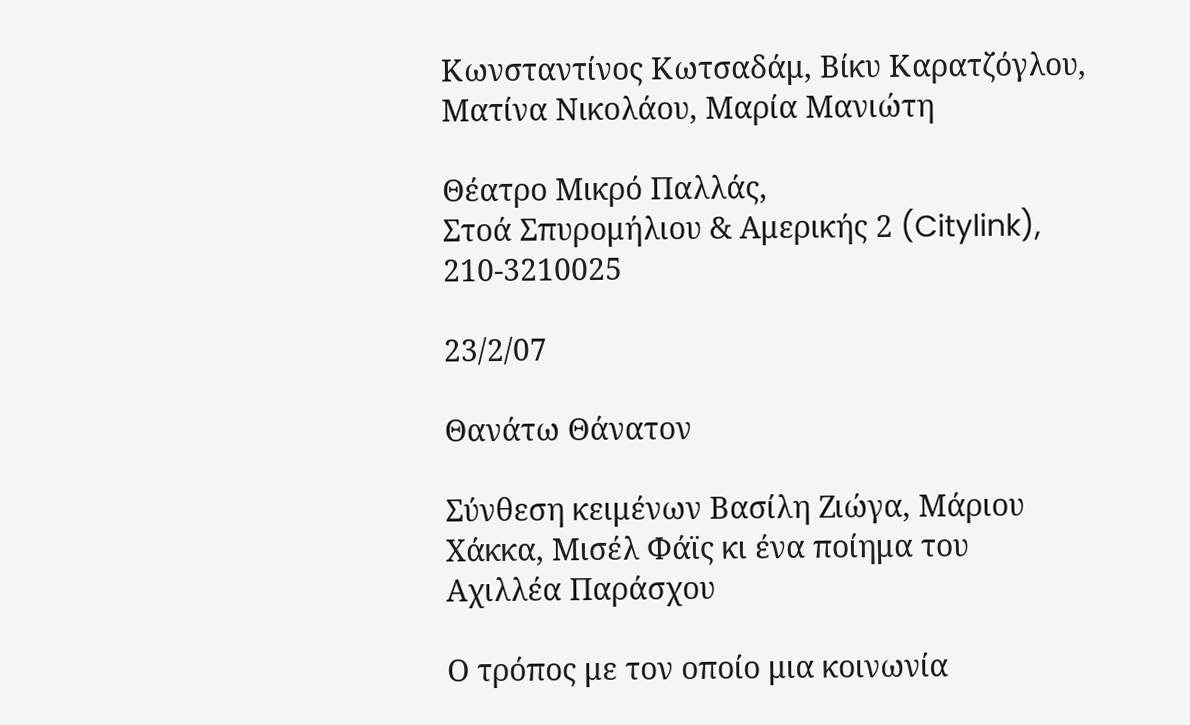Κωνσταντίνος Κωτσαδάμ, Βίκυ Καρατζόγλου, Ματίνα Νικολάου, Μαρία Μανιώτη

Θέατρο Μικρό Παλλάς,
Στοά Σπυρομήλιου & Αμερικής 2 (Citylink), 210-3210025

23/2/07

Θανάτω Θάνατον

Σύνθεση κειμένων Βασίλη Ζιώγα, Μάριου Χάκκα, Μισέλ Φάϊς κι ένα ποίημα του Αχιλλέα Παράσχου

Ο τρόπος με τον οποίο μια κοινωνία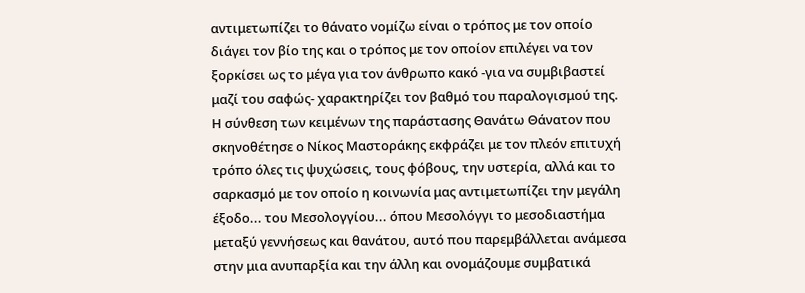αντιμετωπίζει το θάνατο νομίζω είναι ο τρόπος με τον οποίο διάγει τον βίο της και ο τρόπος με τον οποίον επιλέγει να τον ξορκίσει ως το μέγα για τον άνθρωπο κακό -για να συμβιβαστεί μαζί του σαφώς- χαρακτηρίζει τον βαθμό του παραλογισμού της. Η σύνθεση των κειμένων της παράστασης Θανάτω Θάνατον που σκηνοθέτησε ο Νίκος Μαστοράκης εκφράζει με τον πλεόν επιτυχή τρόπο όλες τις ψυχώσεις, τους φόβους, την υστερία, αλλά και το σαρκασμό με τον οποίο η κοινωνία μας αντιμετωπίζει την μεγάλη έξοδο... του Μεσολογγίου... όπου Μεσολόγγι το μεσοδιαστήμα μεταξύ γεννήσεως και θανάτου, αυτό που παρεμβάλλεται ανάμεσα στην μια ανυπαρξία και την άλλη και ονομάζουμε συμβατικά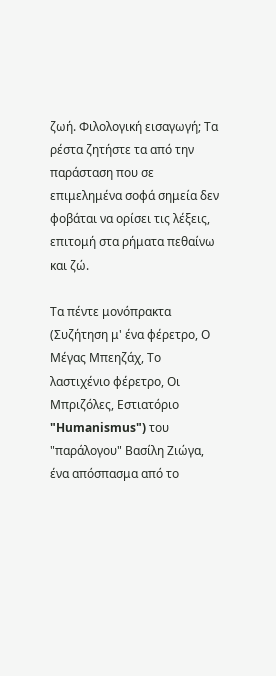ζωή. Φιλολογική εισαγωγή; Τα ρέστα ζητήστε τα από την παράσταση που σε επιμελημένα σοφά σημεία δεν φοβάται να ορίσει τις λέξεις, επιτομή στα ρήματα πεθαίνω και ζώ.

Τα πέντε μονόπρακτα (Συζήτηση μ' ένα φέρετρο, Ο Μέγας Μπεηζάχ, Το λαστιχένιο φέρετρο, Οι Μπριζόλες, Εστιατόριο "Humanismus") του "παράλογου" Βασίλη Ζιώγα, ένα απόσπασμα από το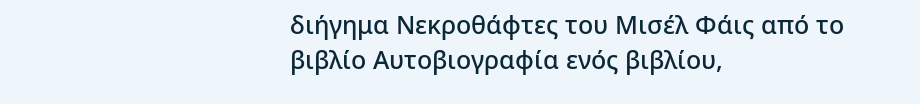διήγημα Νεκροθάφτες του Μισέλ Φάις από το βιβλίο Αυτοβιογραφία ενός βιβλίου,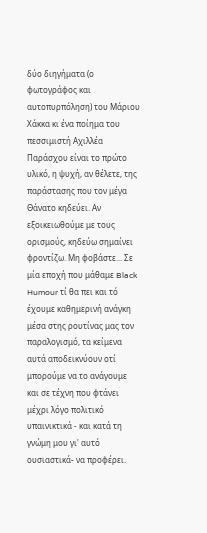δύο διηγήματα (ο φωτογράφος και αυτοπυρπόληση) του Μάριου Χάκκα κι ένα ποίημα του πεσσιμιστή Αχιλλέα Παράσχου είναι το πρώτο υλικό, η ψυχή, αν θέλετε, της παράστασης που τον μέγα Θάνατο κηδεύει. Αν εξοικειωθούμε με τους ορισμούς, κηδεύω σημαίνει φροντίζω. Μη φοβάστε... Σε μία εποχή που μάθαμε Black Humour τί θα πει και τό έχουμε καθημερινή ανάγκη μέσα στης ρουτίνας μας τον παραλογισμό, τα κείμενα αυτά αποδεικνύουν οτί μπορούμε να το ανάγουμε και σε τέχνη που φτάνει μέχρι λόγο πολιτικό υπαινικτικά - και κατά τη γνώμη μου γι' αυτό ουσιαστικά- να προφέρει.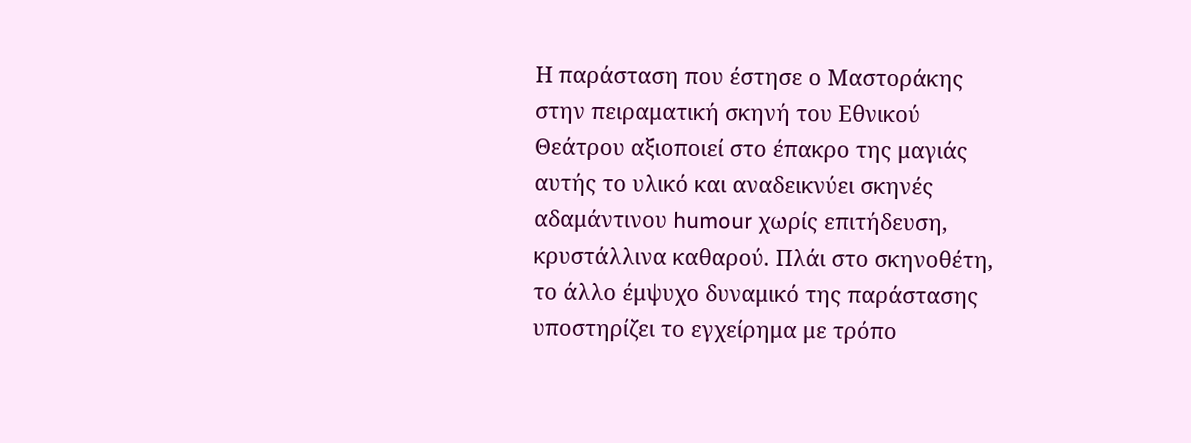Η παράσταση που έστησε ο Μαστοράκης στην πειραματική σκηνή του Εθνικού Θεάτρου αξιοποιεί στο έπακρο της μαγιάς αυτής το υλικό και αναδεικνύει σκηνές αδαμάντινου humour χωρίς επιτήδευση, κρυστάλλινα καθαρού. Πλάι στο σκηνοθέτη, το άλλο έμψυχο δυναμικό της παράστασης υποστηρίζει το εγχείρημα με τρόπο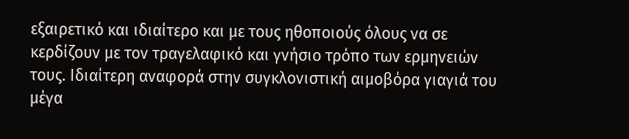εξαιρετικό και ιδιαίτερο και με τους ηθοποιούς όλους να σε κερδίζουν με τον τραγελαφικό και γνήσιο τρόπο των ερμηνειών τους. Ιδιαίτερη αναφορά στην συγκλονιστική αιμοβόρα γιαγιά του μέγα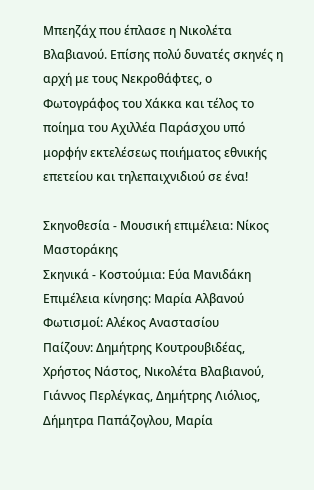Μπεηζάχ που έπλασε η Νικολέτα Βλαβιανού. Επίσης πολύ δυνατές σκηνές η αρχή με τους Νεκροθάφτες, ο Φωτογράφος του Χάκκα και τέλος το ποίημα του Αχιλλέα Παράσχου υπό μορφήν εκτελέσεως ποιήματος εθνικής επετείου και τηλεπαιχνιδιού σε ένα!

Σκηνοθεσία - Μουσική επιμέλεια: Νίκος Μαστοράκης
Σκηνικά - Κοστούμια: Εύα Μανιδάκη
Επιμέλεια κίνησης: Μαρία Αλβανού
Φωτισμοί: Αλέκος Αναστασίου
Παίζουν: Δημήτρης Κουτρουβιδέας, Χρήστος Νάστος, Νικολέτα Βλαβιανού, Γιάννος Περλέγκας, Δημήτρης Λιόλιος, Δήμητρα Παπάζογλου, Μαρία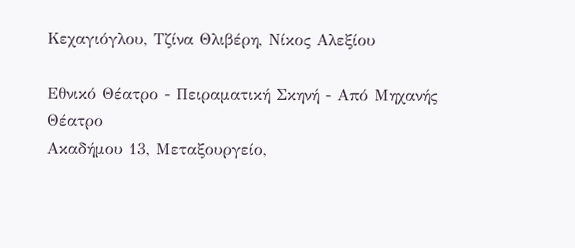Κεχαγιόγλου, Τζίνα Θλιβέρη, Νίκος Αλεξίου

Εθνικό Θέατρο - Πειραματική Σκηνή - Από Μηχανής Θέατρο
Ακαδήμου 13, Μεταξουργείο,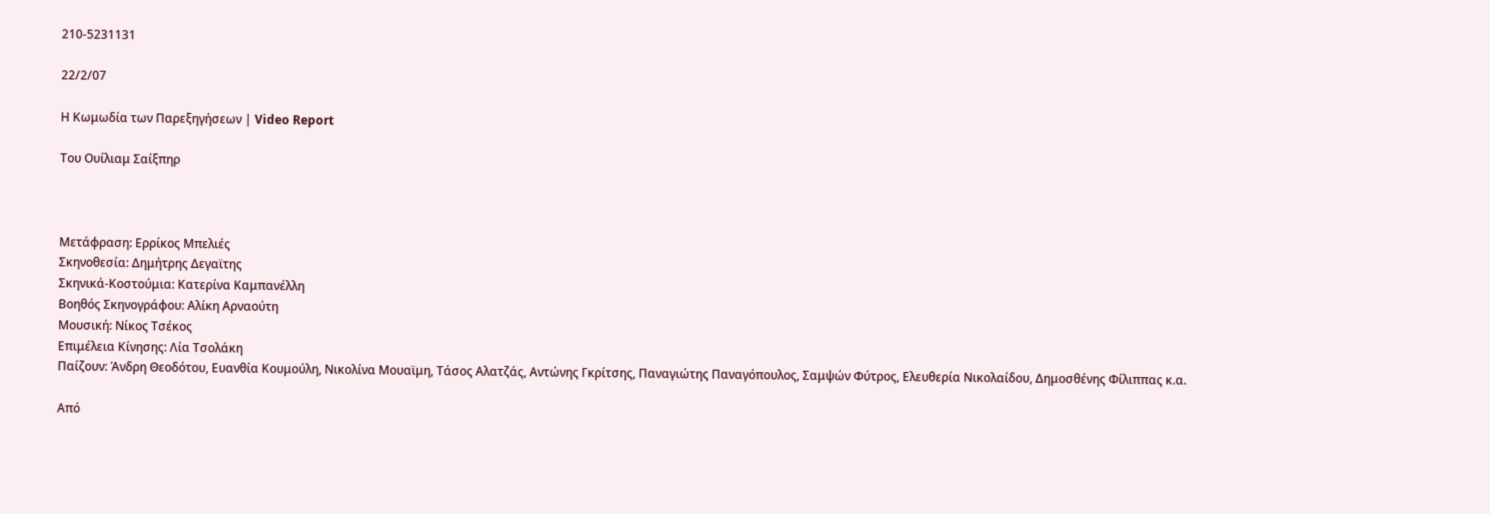210-5231131

22/2/07

Η Κωμωδία των Παρεξηγήσεων | Video Report

Του Ουίλιαμ Σαίξπηρ



Μετάφραση: Ερρίκος Μπελιές
Σκηνοθεσία: Δημήτρης Δεγαϊτης
Σκηνικά-Κοστούμια: Κατερίνα Καμπανέλλη
Βοηθός Σκηνογράφου: Αλίκη Αρναούτη
Μουσική: Νίκος Τσέκος
Επιμέλεια Κίνησης: Λία Τσολάκη
Παίζουν: Άνδρη Θεοδότου, Ευανθία Κουμούλη, Νικολίνα Μουαϊμη, Τάσος Αλατζάς, Αντώνης Γκρίτσης, Παναγιώτης Παναγόπουλος, Σαμψών Φύτρος, Ελευθερία Νικολαίδου, Δημοσθένης Φίλιππας κ.α.

Από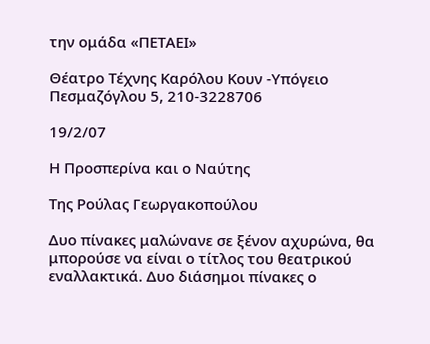την ομάδα «ΠΕΤΑΕΙ»

Θέατρο Τέχνης Καρόλου Κουν -Υπόγειο
Πεσμαζόγλου 5, 210-3228706

19/2/07

Η Προσπερίνα και ο Ναύτης

Της Ρούλας Γεωργακοπούλου

Δυο πίνακες μαλώνανε σε ξένον αχυρώνα, θα μπορούσε να είναι ο τίτλος του θεατρικού εναλλακτικά. Δυο διάσημοι πίνακες ο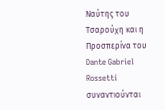Ναύτης του Τσαρούχη και η Προσπερίνα του Dante Gabriel Rossetti συναντιούνται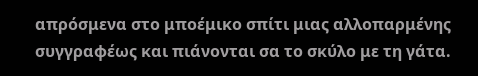απρόσμενα στο μποέμικο σπίτι μιας αλλοπαρμένης συγγραφέως και πιάνονται σα το σκύλο με τη γάτα.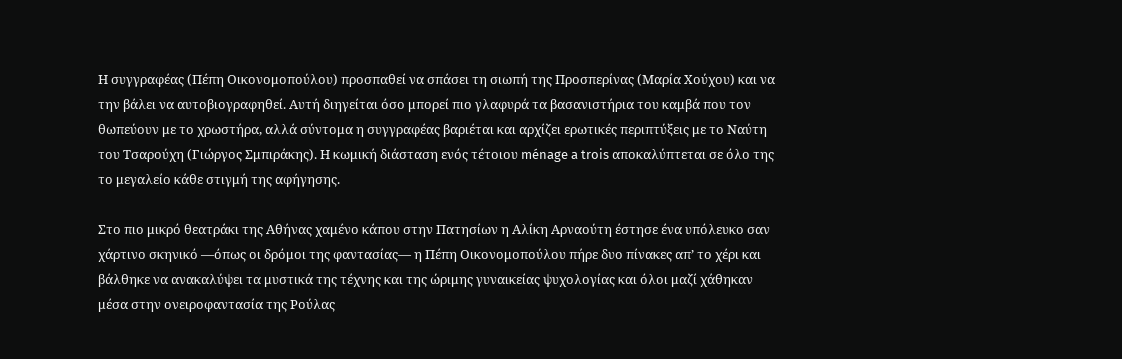Η συγγραφέας (Πέπη Οικονομοπούλου) προσπαθεί να σπάσει τη σιωπή της Προσπερίνας (Μαρία Χούχου) και να την βάλει να αυτοβιογραφηθεί. Αυτή διηγείται όσο μπορεί πιο γλαφυρά τα βασανιστήρια του καμβά που τον θωπεύουν με το χρωστήρα, αλλά σύντομα η συγγραφέας βαριέται και αρχίζει ερωτικές περιπτύξεις με το Ναύτη του Τσαρούχη (Γιώργος Σμπιράκης). Η κωμική διάσταση ενός τέτοιου ménage a trois αποκαλύπτεται σε όλο της το μεγαλείο κάθε στιγμή της αφήγησης.

Στο πιο μικρό θεατράκι της Αθήνας χαμένο κάπου στην Πατησίων η Αλίκη Αρναούτη έστησε ένα υπόλευκο σαν χάρτινο σκηνικό —όπως οι δρόμοι της φαντασίας— η Πέπη Οικονομοπούλου πήρε δυο πίνακες απ’ το χέρι και βάλθηκε να ανακαλύψει τα μυστικά της τέχνης και της ώριμης γυναικείας ψυχολογίας και όλοι μαζί χάθηκαν μέσα στην ονειροφαντασία της Ρούλας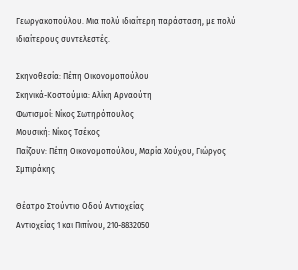Γεωργακοπούλου. Μια πολύ ιδιαίτερη παράσταση, με πολύ ιδιαίτερους συντελεστές.

Σκηνοθεσία: Πέπη Οικονομοπούλου
Σκηνικά-Κοστούμια: Αλίκη Αρναούτη
Φωτισμοί: Νίκος Σωτηρόπουλος
Μουσική: Νίκος Τσέκος
Παίζουν: Πέπη Οικονομοπούλου, Μαρία Χούχου, Γιώργος Σμπιράκης

Θέατρο Στούντιο Οδού Αντιοχείας
Αντιοχείας 1 και Πιπίνου, 210-8832050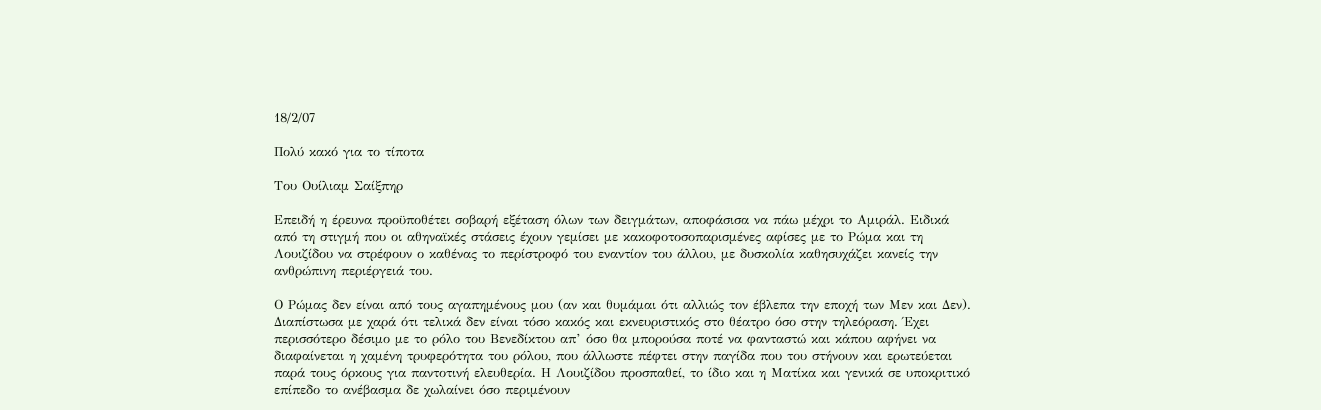18/2/07

Πολύ κακό για το τίποτα

Του Ουίλιαμ Σαίξπηρ

Επειδή η έρευνα προϋποθέτει σοβαρή εξέταση όλων των δειγμάτων, αποφάσισα να πάω μέχρι το Αμιράλ. Ειδικά από τη στιγμή που οι αθηναϊκές στάσεις έχουν γεμίσει με κακοφοτοσοπαρισμένες αφίσες με το Ρώμα και τη Λουιζίδου να στρέφουν ο καθένας το περίστροφό του εναντίον του άλλου, με δυσκολία καθησυχάζει κανείς την ανθρώπινη περιέργειά του.

Ο Ρώμας δεν είναι από τους αγαπημένους μου (αν και θυμάμαι ότι αλλιώς τον έβλεπα την εποχή των Μεν και Δεν). Διαπίστωσα με χαρά ότι τελικά δεν είναι τόσο κακός και εκνευριστικός στο θέατρο όσο στην τηλεόραση. Έχει περισσότερο δέσιμο με το ρόλο του Βενεδίκτου απ’ όσο θα μπορούσα ποτέ να φανταστώ και κάπου αφήνει να διαφαίνεται η χαμένη τρυφερότητα του ρόλου, που άλλωστε πέφτει στην παγίδα που του στήνουν και ερωτεύεται παρά τους όρκους για παντοτινή ελευθερία. Η Λουιζίδου προσπαθεί, το ίδιο και η Ματίκα και γενικά σε υποκριτικό επίπεδο το ανέβασμα δε χωλαίνει όσο περιμένουν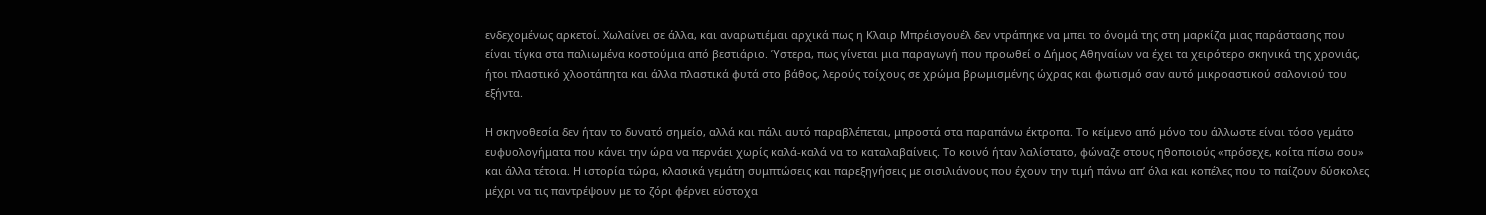ενδεχομένως αρκετοί. Χωλαίνει σε άλλα, και αναρωτιέμαι αρχικά πως η Κλαιρ Μπρέισγουέλ δεν ντράπηκε να μπει το όνομά της στη μαρκίζα μιας παράστασης που είναι τίγκα στα παλιωμένα κοστούμια από βεστιάριο. Ύστερα, πως γίνεται μια παραγωγή που προωθεί ο Δήμος Αθηναίων να έχει τα χειρότερο σκηνικά της χρονιάς, ήτοι πλαστικό χλοοτάπητα και άλλα πλαστικά φυτά στο βάθος, λερούς τοίχους σε χρώμα βρωμισμένης ώχρας και φωτισμό σαν αυτό μικροαστικού σαλονιού του εξήντα.

Η σκηνοθεσία δεν ήταν το δυνατό σημείο, αλλά και πάλι αυτό παραβλέπεται, μπροστά στα παραπάνω έκτροπα. Το κείμενο από μόνο του άλλωστε είναι τόσο γεμάτο ευφυολογήματα που κάνει την ώρα να περνάει χωρίς καλά-καλά να το καταλαβαίνεις. Το κοινό ήταν λαλίστατο, φώναζε στους ηθοποιούς «πρόσεχε, κοίτα πίσω σου» και άλλα τέτοια. Η ιστορία τώρα, κλασικά γεμάτη συμπτώσεις και παρεξηγήσεις με σισιλιάνους που έχουν την τιμή πάνω απ’ όλα και κοπέλες που το παίζουν δύσκολες μέχρι να τις παντρέψουν με το ζόρι φέρνει εύστοχα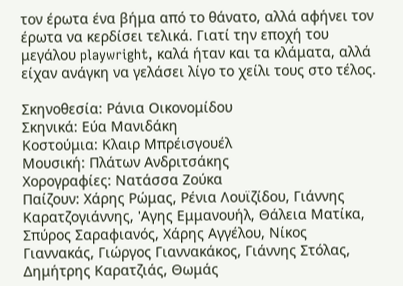τον έρωτα ένα βήμα από το θάνατο, αλλά αφήνει τον έρωτα να κερδίσει τελικά. Γιατί την εποχή του μεγάλου playwright, καλά ήταν και τα κλάματα, αλλά είχαν ανάγκη να γελάσει λίγο το χείλι τους στο τέλος.

Σκηνοθεσία: Ράνια Οικονομίδου
Σκηνικά: Εύα Μανιδάκη
Κοστούμια: Κλαιρ Μπρέισγουέλ
Μουσική: Πλάτων Ανδριτσάκης
Χορογραφίες: Νατάσσα Ζούκα
Παίζουν: Χάρης Ρώμας, Ρένια Λουϊζίδου, Γιάννης Καρατζογιάννης, 'Αγης Εμμανουήλ, Θάλεια Ματίκα, Σπύρος Σαραφιανός, Χάρης Αγγέλου, Νίκος Γιαννακάς, Γιώργος Γιαννακάκος, Γιάννης Στόλας, Δημήτρης Καρατζιάς, Θωμάς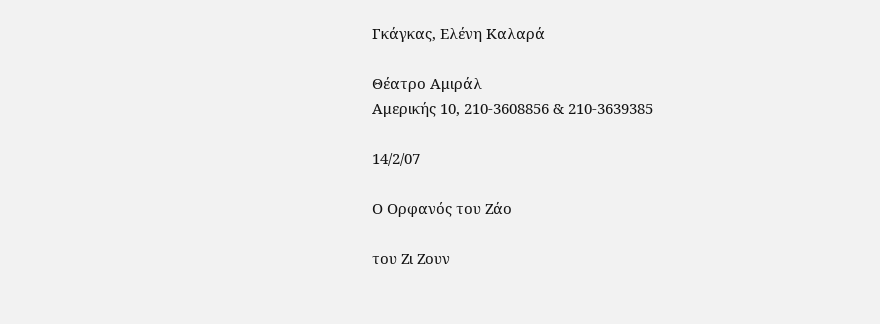Γκάγκας, Ελένη Καλαρά

Θέατρο Αμιράλ
Αμερικής 10, 210-3608856 & 210-3639385

14/2/07

Ο Ορφανός του Ζάο

του Ζι Ζουν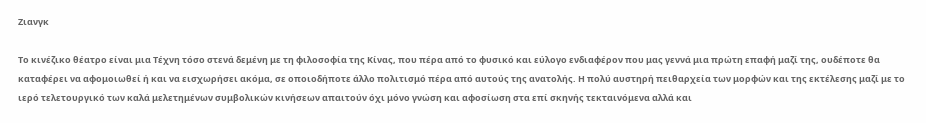Ζιανγκ

Το κινέζικο θέατρο είναι μια Τέχνη τόσο στενά δεμένη με τη φιλοσοφία της Κίνας, που πέρα από το φυσικό και εύλογο ενδιαφέρον που μας γεννά μια πρώτη επαφή μαζί της, ουδέποτε θα καταφέρει να αφομοιωθεί ή και να εισχωρήσει ακόμα, σε οποιοδήποτε άλλο πολιτισμό πέρα από αυτούς της ανατολής. Η πολύ αυστηρή πειθαρχεία των μορφών και της εκτέλεσης μαζί με το ιερό τελετουργικό των καλά μελετημένων συμβολικών κινήσεων απαιτούν όχι μόνο γνώση και αφοσίωση στα επί σκηνής τεκταινόμενα αλλά και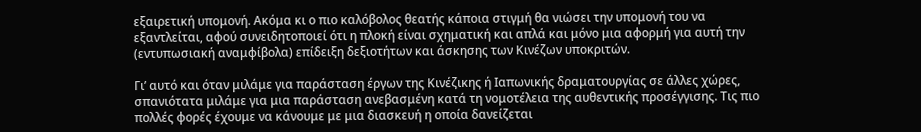εξαιρετική υπομονή. Ακόμα κι ο πιο καλόβολος θεατής κάποια στιγμή θα νιώσει την υπομονή του να εξαντλείται, αφού συνειδητοποιεί ότι η πλοκή είναι σχηματική και απλά και μόνο μια αφορμή για αυτή την (εντυπωσιακή αναμφίβολα) επίδειξη δεξιοτήτων και άσκησης των Κινέζων υποκριτών.

Γι’ αυτό και όταν μιλάμε για παράσταση έργων της Κινέζικης ή Ιαπωνικής δραματουργίας σε άλλες χώρες, σπανιότατα μιλάμε για μια παράσταση ανεβασμένη κατά τη νομοτέλεια της αυθεντικής προσέγγισης. Τις πιο πολλές φορές έχουμε να κάνουμε με μια διασκευή η οποία δανείζεται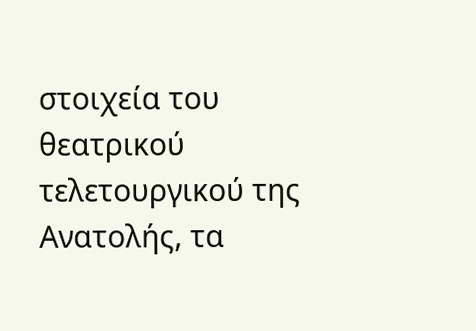στοιχεία του θεατρικού τελετουργικού της Ανατολής, τα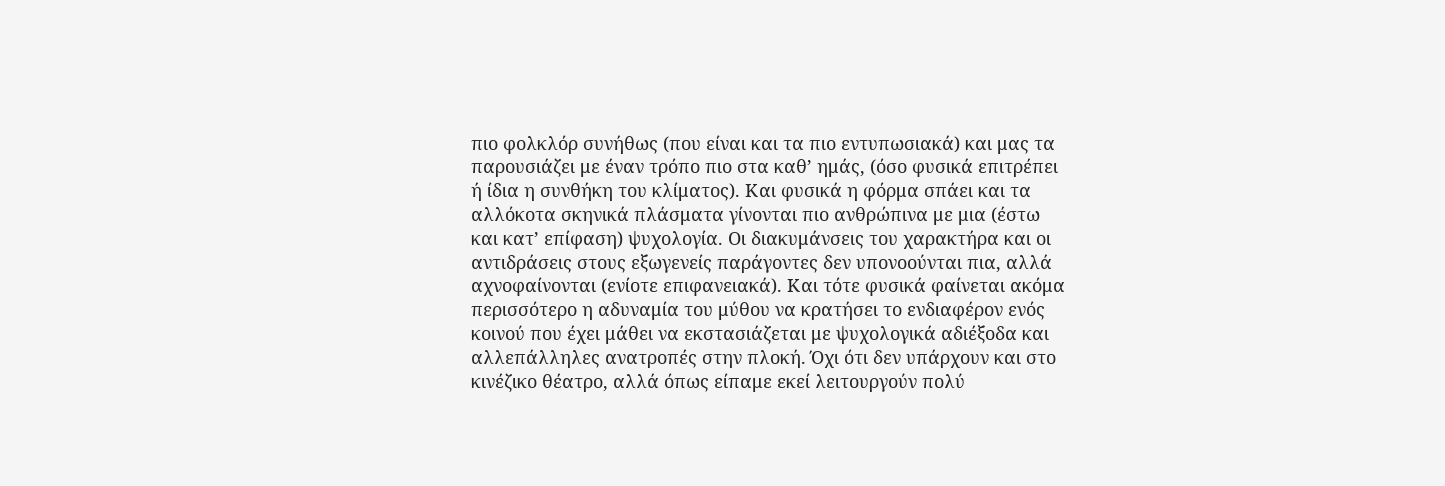πιο φολκλόρ συνήθως (που είναι και τα πιο εντυπωσιακά) και μας τα παρουσιάζει με έναν τρόπο πιο στα καθ’ ημάς, (όσο φυσικά επιτρέπει ή ίδια η συνθήκη του κλίματος). Και φυσικά η φόρμα σπάει και τα αλλόκοτα σκηνικά πλάσματα γίνονται πιο ανθρώπινα με μια (έστω και κατ’ επίφαση) ψυχολογία. Οι διακυμάνσεις του χαρακτήρα και οι αντιδράσεις στους εξωγενείς παράγοντες δεν υπονοούνται πια, αλλά αχνοφαίνονται (ενίοτε επιφανειακά). Και τότε φυσικά φαίνεται ακόμα περισσότερο η αδυναμία του μύθου να κρατήσει το ενδιαφέρον ενός κοινού που έχει μάθει να εκστασιάζεται με ψυχολογικά αδιέξοδα και αλλεπάλληλες ανατροπές στην πλοκή. Όχι ότι δεν υπάρχουν και στο κινέζικο θέατρο, αλλά όπως είπαμε εκεί λειτουργούν πολύ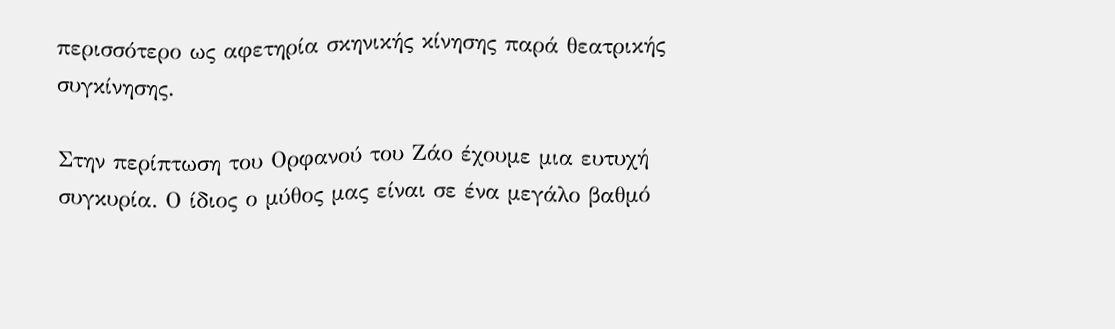περισσότερο ως αφετηρία σκηνικής κίνησης παρά θεατρικής συγκίνησης.

Στην περίπτωση του Ορφανού του Ζάο έχουμε μια ευτυχή συγκυρία. Ο ίδιος ο μύθος μας είναι σε ένα μεγάλο βαθμό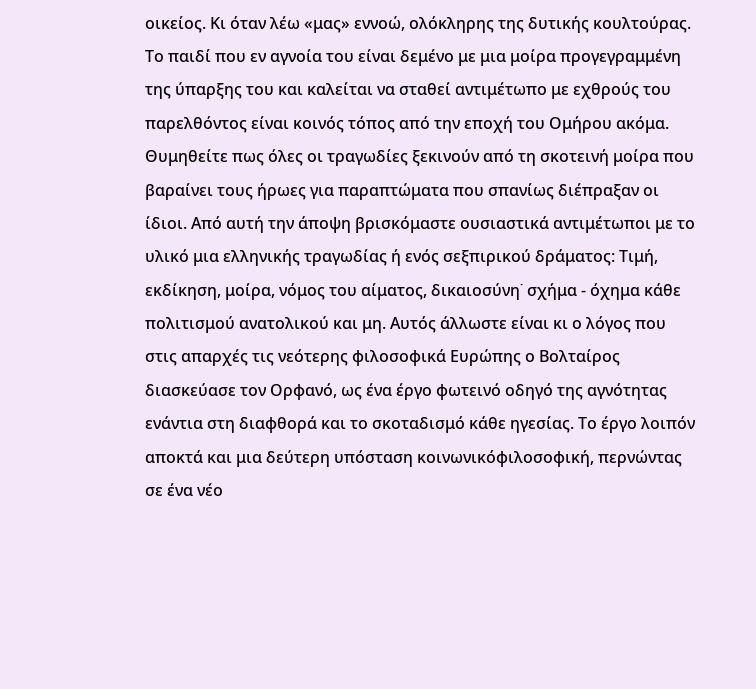οικείος. Κι όταν λέω «μας» εννοώ, ολόκληρης της δυτικής κουλτούρας. Το παιδί που εν αγνοία του είναι δεμένο με μια μοίρα προγεγραμμένη της ύπαρξης του και καλείται να σταθεί αντιμέτωπο με εχθρούς του παρελθόντος είναι κοινός τόπος από την εποχή του Ομήρου ακόμα. Θυμηθείτε πως όλες οι τραγωδίες ξεκινούν από τη σκοτεινή μοίρα που βαραίνει τους ήρωες για παραπτώματα που σπανίως διέπραξαν οι ίδιοι. Από αυτή την άποψη βρισκόμαστε ουσιαστικά αντιμέτωποι με το υλικό μια ελληνικής τραγωδίας ή ενός σεξπιρικού δράματος: Τιμή, εκδίκηση, μοίρα, νόμος του αίματος, δικαιοσύνη˙ σχήμα - όχημα κάθε πολιτισμού ανατολικού και μη. Αυτός άλλωστε είναι κι ο λόγος που στις απαρχές τις νεότερης φιλοσοφικά Ευρώπης ο Βολταίρος διασκεύασε τον Ορφανό, ως ένα έργο φωτεινό οδηγό της αγνότητας ενάντια στη διαφθορά και το σκοταδισμό κάθε ηγεσίας. Το έργο λοιπόν αποκτά και μια δεύτερη υπόσταση κοινωνικόφιλοσοφική, περνώντας σε ένα νέο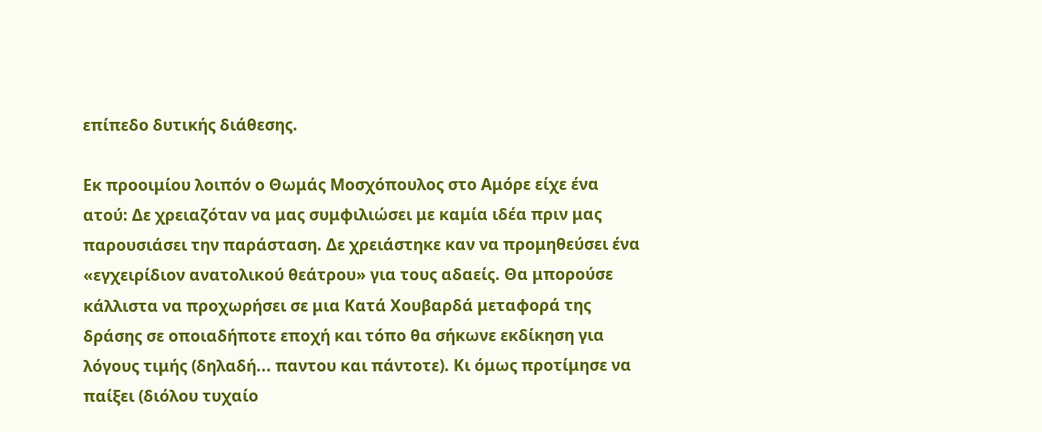επίπεδο δυτικής διάθεσης.

Εκ προοιμίου λοιπόν ο Θωμάς Μοσχόπουλος στο Αμόρε είχε ένα ατού: Δε χρειαζόταν να μας συμφιλιώσει με καμία ιδέα πριν μας παρουσιάσει την παράσταση. Δε χρειάστηκε καν να προμηθεύσει ένα «εγχειρίδιον ανατολικού θεάτρου» για τους αδαείς. Θα μπορούσε κάλλιστα να προχωρήσει σε μια Κατά Χουβαρδά μεταφορά της δράσης σε οποιαδήποτε εποχή και τόπο θα σήκωνε εκδίκηση για λόγους τιμής (δηλαδή... παντου και πάντοτε). Κι όμως προτίμησε να παίξει (διόλου τυχαίο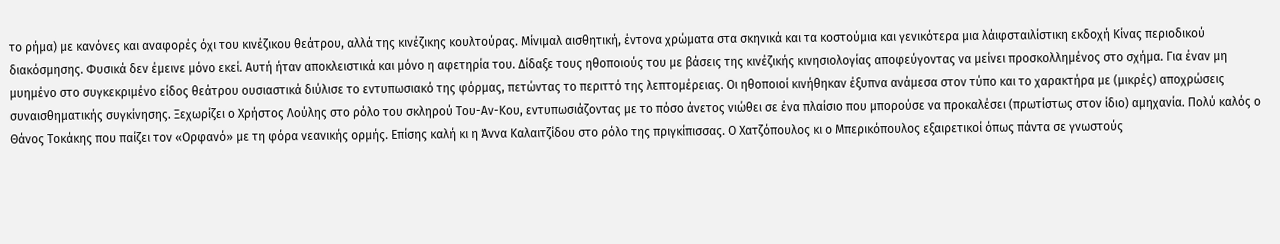το ρήμα) με κανόνες και αναφορές όχι του κινέζικου θεάτρου, αλλά της κινέζικης κουλτούρας. Μίνιμαλ αισθητική, έντονα χρώματα στα σκηνικά και τα κοστούμια και γενικότερα μια λάιφσταιλίστικη εκδοχή Κίνας περιοδικού διακόσμησης. Φυσικά δεν έμεινε μόνο εκεί. Αυτή ήταν αποκλειστικά και μόνο η αφετηρία του. Δίδαξε τους ηθοποιούς του με βάσεις της κινέζικής κινησιολογίας αποφεύγοντας να μείνει προσκολλημένος στο σχήμα. Για έναν μη μυημένο στο συγκεκριμένο είδος θεάτρου ουσιαστικά διύλισε το εντυπωσιακό της φόρμας, πετώντας το περιττό της λεπτομέρειας. Οι ηθοποιοί κινήθηκαν έξυπνα ανάμεσα στον τύπο και το χαρακτήρα με (μικρές) αποχρώσεις συναισθηματικής συγκίνησης. Ξεχωρίζει ο Χρήστος Λούλης στο ρόλο του σκληρού Του-Αν-Κου, εντυπωσιάζοντας με το πόσο άνετος νιώθει σε ένα πλαίσιο που μπορούσε να προκαλέσει (πρωτίστως στον ίδιο) αμηχανία. Πολύ καλός ο Θάνος Τοκάκης που παίζει τον «Ορφανό» με τη φόρα νεανικής ορμής. Επίσης καλή κι η Άννα Καλαιτζίδου στο ρόλο της πριγκίπισσας. Ο Χατζόπουλος κι ο Μπερικόπουλος εξαιρετικοί όπως πάντα σε γνωστούς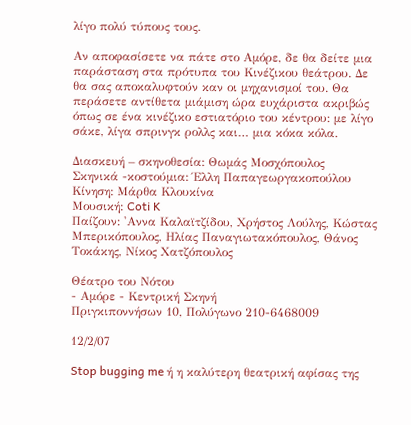λίγο πολύ τύπους τους.

Αν αποφασίσετε να πάτε στο Αμόρε, δε θα δείτε μια παράσταση στα πρότυπα του Κινέζικου θεάτρου. Δε θα σας αποκαλυφτούν καν οι μηχανισμοί του. Θα περάσετε αντίθετα μιάμιση ώρα ευχάριστα ακριβώς όπως σε ένα κινέζικο εστιατόριο του κέντρου: με λίγο σάκε, λίγα σπρινγκ ρολλς και… μια κόκα κόλα.

Διασκευή – σκηνοθεσία: Θωμάς Μοσχόπουλος
Σκηνικά -κοστούμια: Έλλη Παπαγεωργακοπούλου
Κίνηση: Μάρθα Κλουκίνα
Μουσική: Coti K
Παίζουν: 'Αννα Καλαϊτζίδου, Χρήστος Λούλης, Κώστας Μπερικόπουλος, Ηλίας Παναγιωτακόπουλος, Θάνος Τοκάκης, Νίκος Χατζόπουλος

Θέατρο του Νότου
- Αμόρε - Κεντρική Σκηνή
Πριγκιποννήσων 10, Πολύγωνο 210-6468009

12/2/07

Stop bugging me ή η καλύτερη θεατρική αφίσας της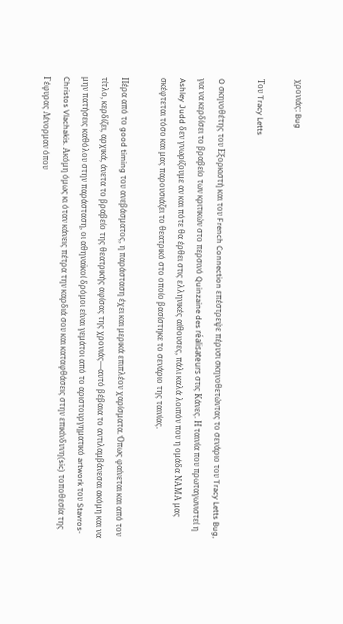χρονιάς: Bug

Του Tracy Letts

O σκηνοθέτης του Εξορκιστή και του French Connection επέστρεψε πέρυσι σκηνοθετώντας το σενάριο του Tracy Letts Bug, για να κερδίσει το βραβείο των κριτικών στο περσινό Quinzaine des réalisateurs στις Κάνες. Η ταινία που πρωταγωνιστεί η Ashley Judd δεν γνωρίζουμε αν και πότε θα έρθει στις ελληνικές αίθουσες, πάλι καλά λοιπόν που η ομάδα NAΜΑ μας σκέφτεται τόσο και μας παρουσιάζει το θεατρικό στο οποίο βασίστηκε το σενάριο της ταινίας.

Πέρα από το good timing του ανεβάσματος, η παράσταση έχει και μερικά επιπλέον χαρίσματα. Όπως φαίνεται και από τον τίτλο, κερδίζει, αρχικά, άνετα το βραβείο της θεατρικής αφίσας της χρονιάς—αυτό βέβαια το αντιλαμβάνεσαι ακόμη και να μην πατήσεις καθόλου στην παράσταση, οι αθηναϊκοί δρόμοι είναι γεμάτοι από το αριστουργηματικό artwork του Stavros-Christos Vlachakis. Ακόμη όμως κι όταν κάνεις πέτρα την καρδιά σου και καταφθάσεις στην επικίνδυνη(sic) τοποθεσία της Γέφυρας Λένορμαν όπου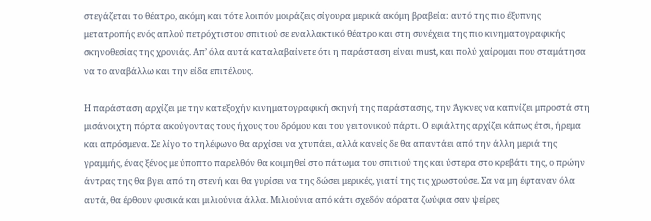στεγάζεται το θέατρο, ακόμη και τότε λοιπόν μοιράζεις σίγουρα μερικά ακόμη βραβεία: αυτό της πιο έξυπνης μετατροπής ενός απλού πετρόχτιστου σπιτιού σε εναλλακτικό θέατρο και στη συνέχεια της πιο κινηματογραφικής σκηνοθεσίας της χρονιάς. Απ’ όλα αυτά καταλαβαίνετε ότι η παράσταση είναι must, και πολύ χαίρομαι που σταμάτησα να το αναβάλλω και την είδα επιτέλους.

Η παράσταση αρχίζει με την κατεξοχήν κινηματογραφική σκηνή της παράστασης, την Άγκνες να καπνίζει μπροστά στη μισάνοιχτη πόρτα ακούγοντας τους ήχους του δρόμου και του γειτονικού πάρτι. Ο εφιάλτης αρχίζει κάπως έτσι, ήρεμα και απρόσμενα. Σε λίγο το τηλέφωνο θα αρχίσει να χτυπάει, αλλά κανείς δε θα απαντάει από την άλλη μεριά της γραμμής, ένας ξένος με ύποπτο παρελθόν θα κοιμηθεί στο πάτωμα του σπιτιού της και ύστερα στο κρεβάτι της, ο πρώην άντρας της θα βγει από τη στενή και θα γυρίσει να της δώσει μερικές, γιατί της τις χρωστούσε. Σα να μη έφταναν όλα αυτά, θα έρθουν φυσικά και μιλιούνια άλλα. Μιλιούνια από κάτι σχεδόν αόρατα ζωύφια σαν ψείρες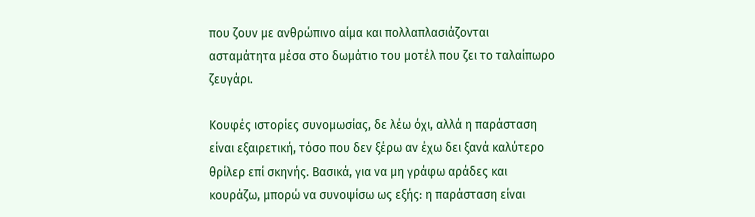που ζουν με ανθρώπινο αίμα και πολλαπλασιάζονται ασταμάτητα μέσα στο δωμάτιο του μοτέλ που ζει το ταλαίπωρο ζευγάρι.

Κουφές ιστορίες συνομωσίας, δε λέω όχι, αλλά η παράσταση είναι εξαιρετική, τόσο που δεν ξέρω αν έχω δει ξανά καλύτερο θρίλερ επί σκηνής. Βασικά, για να μη γράφω αράδες και κουράζω, μπορώ να συνοψίσω ως εξής: η παράσταση είναι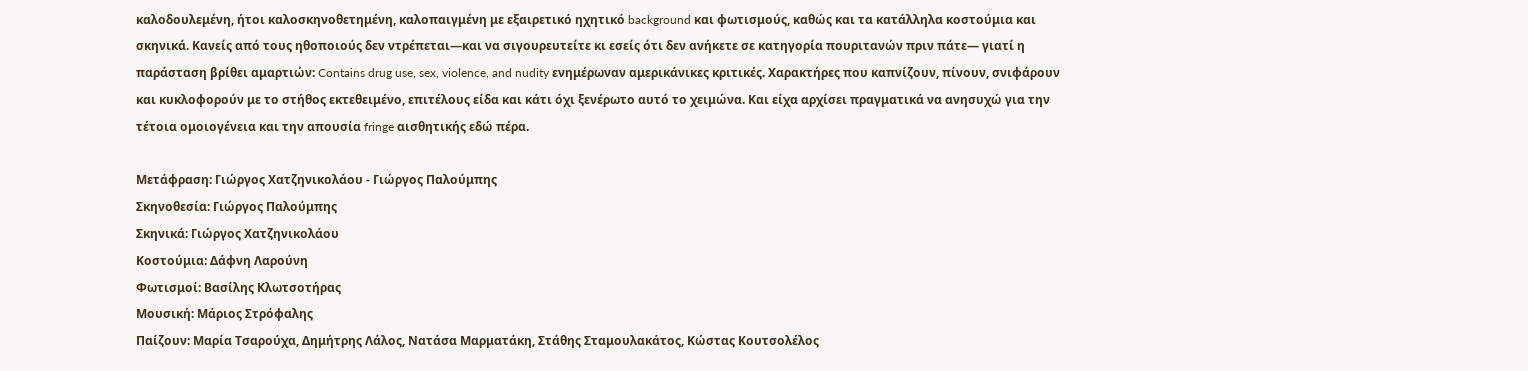καλοδουλεμένη, ήτοι καλοσκηνοθετημένη, καλοπαιγμένη με εξαιρετικό ηχητικό background και φωτισμούς, καθώς και τα κατάλληλα κοστούμια και σκηνικά. Κανείς από τους ηθοποιούς δεν ντρέπεται—και να σιγουρευτείτε κι εσείς ότι δεν ανήκετε σε κατηγορία πουριτανών πριν πάτε— γιατί η παράσταση βρίθει αμαρτιών: Contains drug use, sex, violence, and nudity ενημέρωναν αμερικάνικες κριτικές. Χαρακτήρες που καπνίζουν, πίνουν, σνιφάρουν και κυκλοφορούν με το στήθος εκτεθειμένο, επιτέλους είδα και κάτι όχι ξενέρωτο αυτό το χειμώνα. Και είχα αρχίσει πραγματικά να ανησυχώ για την τέτοια ομοιογένεια και την απουσία fringe αισθητικής εδώ πέρα.

Μετάφραση: Γιώργος Χατζηνικολάου - Γιώργος Παλούμπης
Σκηνοθεσία: Γιώργος Παλούμπης
Σκηνικά: Γιώργος Χατζηνικολάου
Κοστούμια: Δάφνη Λαρούνη
Φωτισμοί: Βασίλης Κλωτσοτήρας
Μουσική: Μάριος Στρόφαλης
Παίζουν: Μαρία Τσαρούχα, Δημήτρης Λάλος, Νατάσα Μαρματάκη, Στάθης Σταμουλακάτος, Κώστας Κουτσολέλος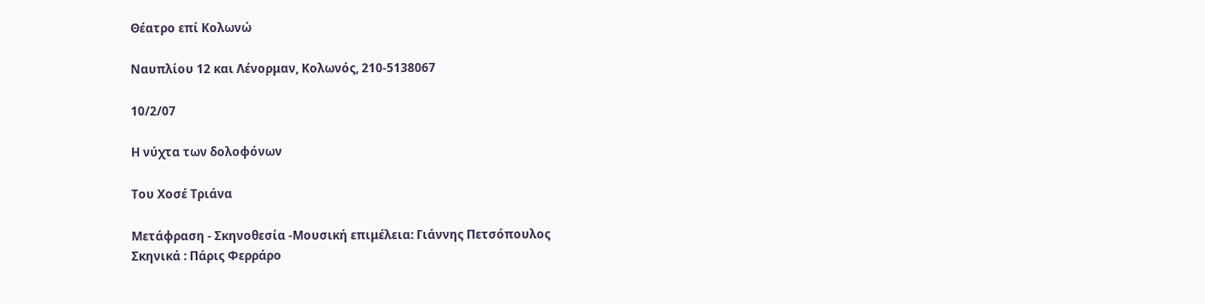Θέατρο επί Κολωνώ

Ναυπλίου 12 και Λένορμαν, Κολωνός, 210-5138067

10/2/07

Η νύχτα των δολοφόνων

Του Χοσέ Τριάνα

Μετάφραση - Σκηνοθεσία -Μουσική επιμέλεια: Γιάννης Πετσόπουλος
Σκηνικά : Πάρις Φερράρο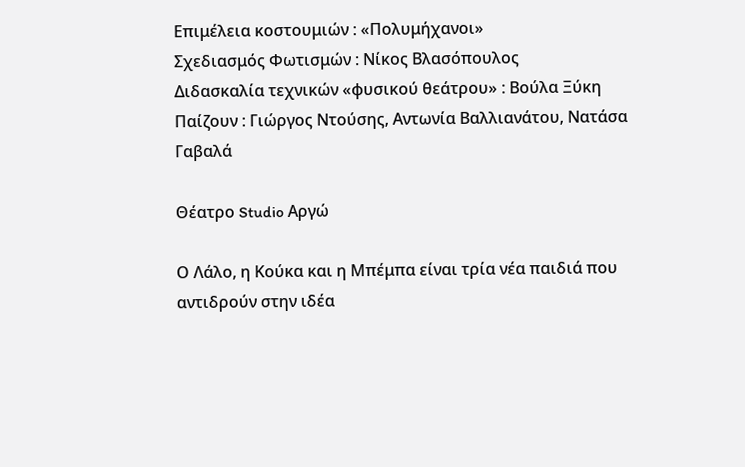Επιμέλεια κοστουμιών : «Πολυμήχανοι»
Σχεδιασμός Φωτισμών : Νίκος Βλασόπουλος
Διδασκαλία τεχνικών «φυσικού θεάτρου» : Βούλα Ξύκη
Παίζουν : Γιώργος Ντούσης, Αντωνία Βαλλιανάτου, Νατάσα Γαβαλά

Θέατρο Studio Αργώ

Ο Λάλο, η Κούκα και η Μπέμπα είναι τρία νέα παιδιά που αντιδρούν στην ιδέα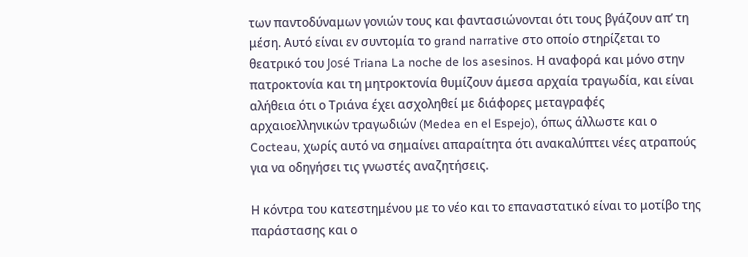των παντοδύναμων γονιών τους και φαντασιώνονται ότι τους βγάζουν απ’ τη μέση. Αυτό είναι εν συντομία το grand narrative στο οποίο στηρίζεται το θεατρικό του José Triana La noche de los asesinos. Η αναφορά και μόνο στην πατροκτονία και τη μητροκτονία θυμίζουν άμεσα αρχαία τραγωδία, και είναι αλήθεια ότι ο Τριάνα έχει ασχοληθεί με διάφορες μεταγραφές αρχαιοελληνικών τραγωδιών (Medea en el Espejo), όπως άλλωστε και ο Cocteau, χωρίς αυτό να σημαίνει απαραίτητα ότι ανακαλύπτει νέες ατραπούς για να οδηγήσει τις γνωστές αναζητήσεις.

Η κόντρα του κατεστημένου με το νέο και το επαναστατικό είναι το μοτίβο της παράστασης και ο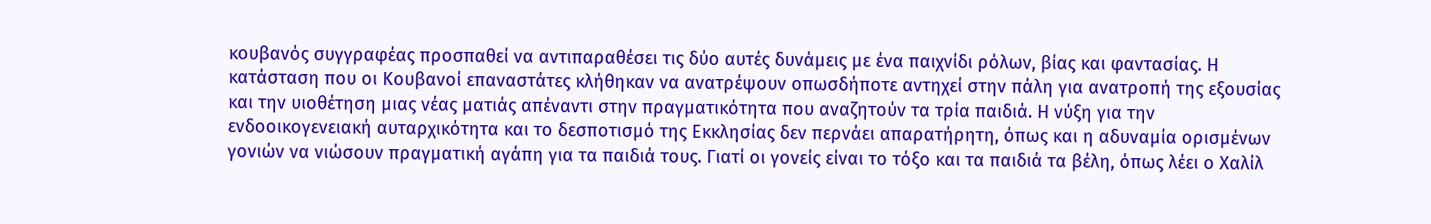κουβανός συγγραφέας προσπαθεί να αντιπαραθέσει τις δύο αυτές δυνάμεις με ένα παιχνίδι ρόλων, βίας και φαντασίας. Η κατάσταση που οι Κουβανοί επαναστάτες κλήθηκαν να ανατρέψουν οπωσδήποτε αντηχεί στην πάλη για ανατροπή της εξουσίας και την υιοθέτηση μιας νέας ματιάς απέναντι στην πραγματικότητα που αναζητούν τα τρία παιδιά. Η νύξη για την ενδοοικογενειακή αυταρχικότητα και το δεσποτισμό της Εκκλησίας δεν περνάει απαρατήρητη, όπως και η αδυναμία ορισμένων γονιών να νιώσουν πραγματική αγάπη για τα παιδιά τους. Γιατί οι γονείς είναι το τόξο και τα παιδιά τα βέλη, όπως λέει ο Χαλίλ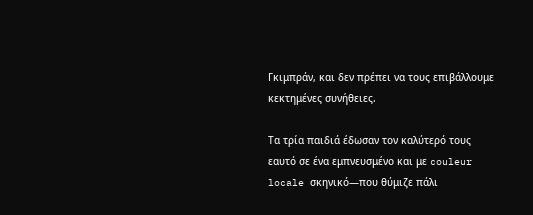Γκιμπράν, και δεν πρέπει να τους επιβάλλουμε κεκτημένες συνήθειες.

Τα τρία παιδιά έδωσαν τον καλύτερό τους εαυτό σε ένα εμπνευσμένο και με couleur locale σκηνικό—που θύμιζε πάλι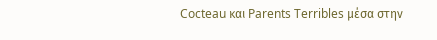Cocteau και Parents Terribles μέσα στην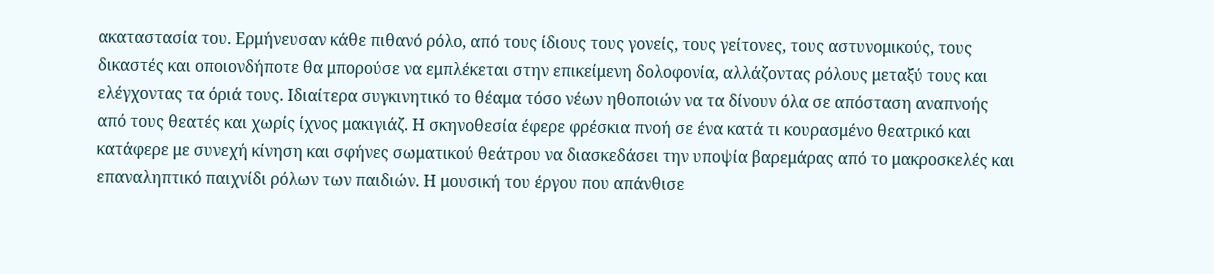ακαταστασία του. Ερμήνευσαν κάθε πιθανό ρόλο, από τους ίδιους τους γονείς, τους γείτονες, τους αστυνομικούς, τους δικαστές και οποιονδήποτε θα μπορούσε να εμπλέκεται στην επικείμενη δολοφονία, αλλάζοντας ρόλους μεταξύ τους και ελέγχοντας τα όριά τους. Ιδιαίτερα συγκινητικό το θέαμα τόσο νέων ηθοποιών να τα δίνουν όλα σε απόσταση αναπνοής από τους θεατές και χωρίς ίχνος μακιγιάζ. Η σκηνοθεσία έφερε φρέσκια πνοή σε ένα κατά τι κουρασμένο θεατρικό και κατάφερε με συνεχή κίνηση και σφήνες σωματικού θεάτρου να διασκεδάσει την υποψία βαρεμάρας από το μακροσκελές και επαναληπτικό παιχνίδι ρόλων των παιδιών. Η μουσική του έργου που απάνθισε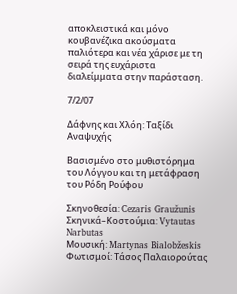αποκλειστικά και μόνο κουβανέζικα ακούσματα παλιότερα και νέα χάρισε με τη σειρά της ευχάριστα διαλείμματα στην παράσταση.

7/2/07

Δάφνης και Χλόη: Ταξίδι Αναψυχής

Βασισμένο στο μυθιστόρημα του Λόγγου και τη μετάφραση του Ρόδη Ρούφου

Σκηνοθεσία: Cezaris Graužunis
Σκηνικά–Κοστούμια: Vytautas Narbutas
Μουσική: Martynas Bialobžeskis
Φωτισμοί: Τάσος Παλαιορούτας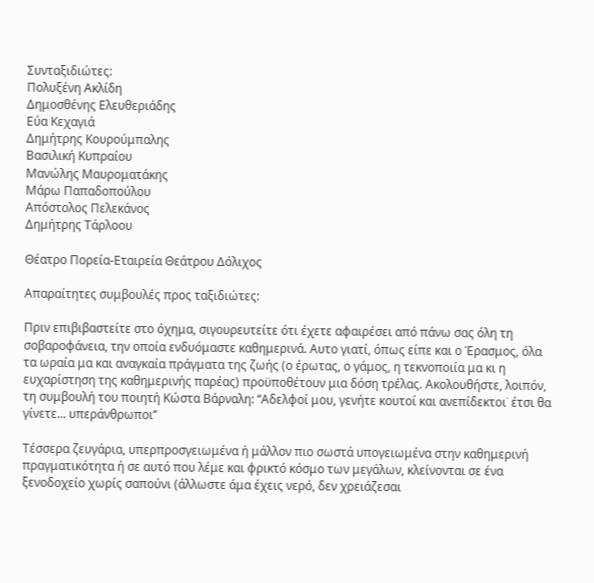Συνταξιδιώτες:
Πολυξένη Ακλίδη
Δημοσθένης Ελευθεριάδης
Εύα Κεχαγιά
Δημήτρης Κουρούμπαλης
Βασιλική Κυπραίου
Μανώλης Μαυροματάκης
Μάρω Παπαδοπούλου
Απόστολος Πελεκάνος
Δημήτρης Τάρλοου

Θέατρο Πορεία-Εταιρεία Θεάτρου Δόλιχος

Απαραίτητες συμβουλές προς ταξιδιώτες:

Πριν επιβιβαστείτε στο όχημα, σιγουρευτείτε ότι έχετε αφαιρέσει από πάνω σας όλη τη σοβαροφάνεια, την οποία ενδυόμαστε καθημερινά. Αυτο γιατί, όπως είπε και ο Έρασμος, όλα τα ωραία μα και αναγκαία πράγματα της ζωής (ο έρωτας, ο γάμος, η τεκνοποιία μα κι η ευχαρίστηση της καθημερινής παρέας) προϋποθέτουν μια δόση τρέλας. Ακολουθήστε, λοιπόν, τη συμβουλή του ποιητή Κώστα Βάρναλη: ‘‘Αδελφοί μου, γενήτε κουτοί και ανεπίδεκτοι˙ έτσι θα γίνετε... υπεράνθρωποι’’

Τέσσερα ζευγάρια, υπερπροσγειωμένα ή μάλλον πιο σωστά υπογειωμένα στην καθημερινή πραγματικότητα ή σε αυτό που λέμε και φρικτό κόσμο των μεγάλων, κλείνονται σε ένα ξενοδοχείο χωρίς σαπούνι (άλλωστε άμα έχεις νερό, δεν χρειάζεσαι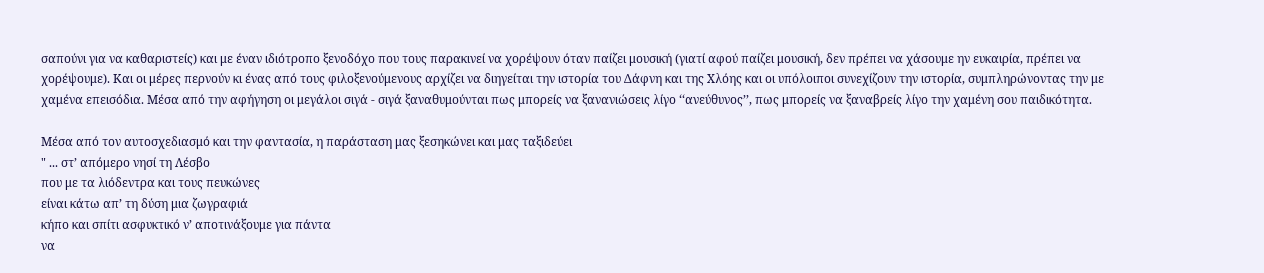σαπούνι για να καθαριστείς) και με έναν ιδιότροπο ξενοδόχο που τους παρακινεί να χορέψουν όταν παίζει μουσική (γιατί αφού παίζει μουσική, δεν πρέπει να χάσουμε ην ευκαιρία, πρέπει να χορέψουμε). Και οι μέρες περνούν κι ένας από τους φιλοξενούμενους αρχίζει να διηγείται την ιστορία του Δάφνη και της Χλόης και οι υπόλοιποι συνεχίζουν την ιστορία, συμπληρώνοντας την με χαμένα επεισόδια. Μέσα από την αφήγηση οι μεγάλοι σιγά - σιγά ξαναθυμούνται πως μπορείς να ξανανιώσεις λίγο ‘‘ανεύθυνος’’, πως μπορείς να ξαναβρείς λίγο την χαμένη σου παιδικότητα.

Μέσα από τον αυτοσχεδιασμό και την φαντασία, η παράσταση μας ξεσηκώνει και μας ταξιδεύει
" ... στ’ απόμερο νησί τη Λέσβο
που με τα λιόδεντρα και τους πευκώνες
είναι κάτω απ’ τη δύση μια ζωγραφιά
κήπο και σπίτι ασφυκτικό ν’ αποτινάξουμε για πάντα
να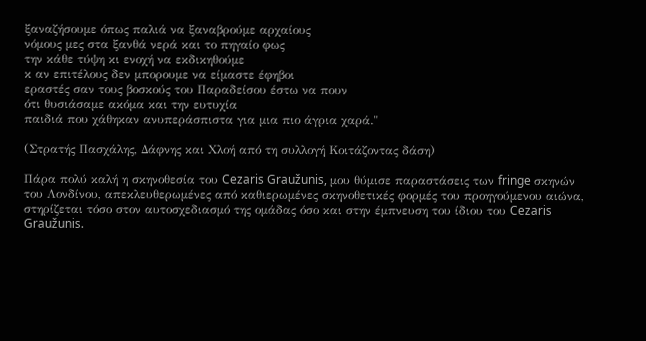ξαναζήσουμε όπως παλιά να ξαναβρούμε αρχαίους
νόμους μες στα ξανθά νερά και το πηγαίο φως
την κάθε τύψη κι ενοχή να εκδικηθούμε
κ αν επιτέλους δεν μπορουμε να είμαστε έφηβοι
εραστές σαν τους βοσκούς του Παραδείσου έστω να πουν
ότι θυσιάσαμε ακόμα και την ευτυχία
παιδιά που χάθηκαν ανυπεράσπιστα για μια πιο άγρια χαρά."

(Στρατής Πασχάλης, Δάφνης και Χλοή από τη συλλογή Κοιτάζοντας δάση)

Πάρα πολύ καλή η σκηνοθεσία του Cezaris Graužunis, μου θύμισε παραστάσεις των fringe σκηνών του Λονδίνου, απεκλευθερωμένες από καθιερωμένες σκηνοθετικές φορμές του προηγούμενου αιώνα, στηρίζεται τόσο στον αυτοσχεδιασμό της ομάδας όσο και στην έμπνευση του ίδιου του Cezaris Graužunis.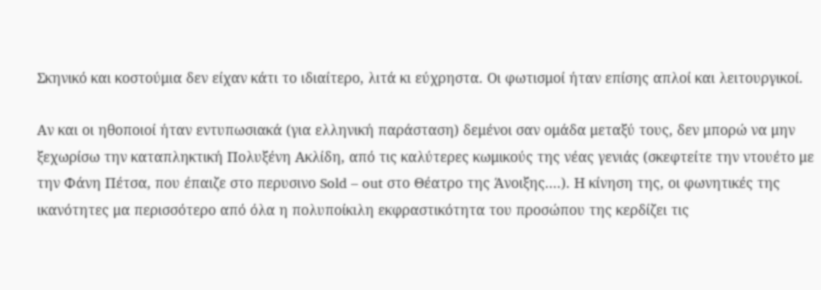Σκηνικό και κοστούμια δεν είχαν κάτι το ιδιαίτερο, λιτά κι εύχρηστα. Οι φωτισμοί ήταν επίσης απλοί και λειτουργικοί.

Αν και οι ηθοποιοί ήταν εντυπωσιακά (για ελληνική παράσταση) δεμένοι σαν ομάδα μεταξύ τους, δεν μπορώ να μην ξεχωρίσω την καταπληκτική Πολυξένη Ακλίδη, από τις καλύτερες κωμικούς της νέας γενιάς (σκεφτείτε την ντουέτο με την Φάνη Πέτσα, που έπαιζε στο περυσινο Sold – out στο Θέατρο της Άνοιξης....). Η κίνηση της, οι φωνητικές της ικανότητες μα περισσότερο από όλα η πολυποίκιλη εκφραστικότητα του προσώπου της κερδίζει τις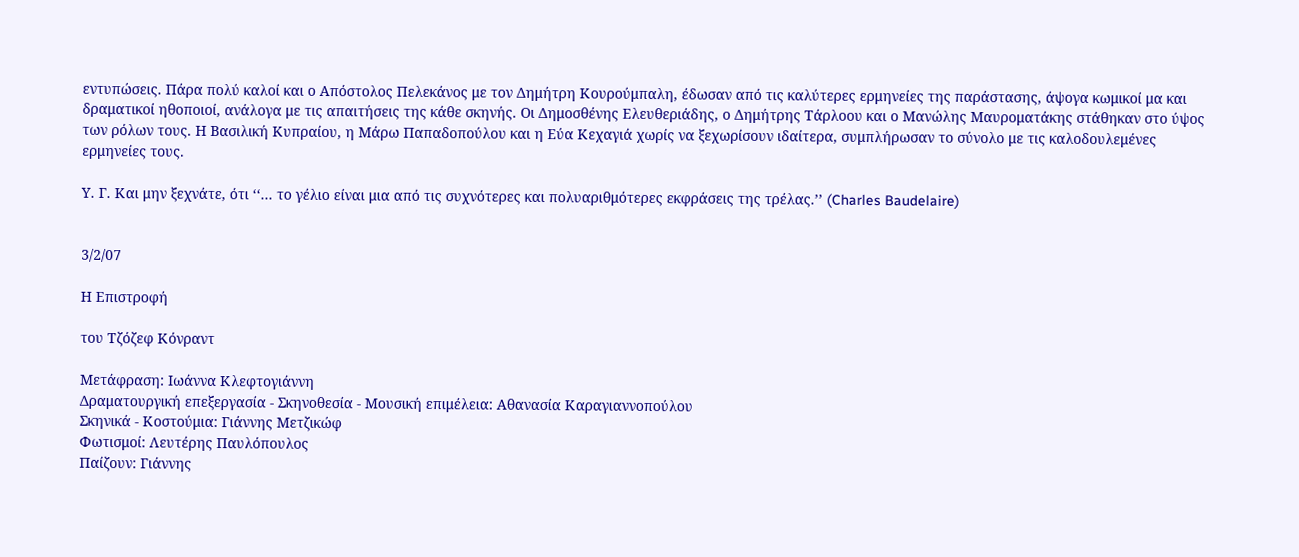εντυπώσεις. Πάρα πολύ καλοί και ο Απόστολος Πελεκάνος με τον Δημήτρη Κουρούμπαλη, έδωσαν από τις καλύτερες ερμηνείες της παράστασης, άψογα κωμικοί μα και δραματικοί ηθοποιοί, ανάλογα με τις απαιτήσεις της κάθε σκηνής. Οι Δημοσθένης Ελευθεριάδης, ο Δημήτρης Τάρλοου και ο Μανώλης Μαυροματάκης στάθηκαν στο ύψος των ρόλων τους. Η Βασιλική Κυπραίου, η Μάρω Παπαδοπούλου και η Εύα Κεχαγιά χωρίς να ξεχωρίσουν ιδαίτερα, συμπλήρωσαν το σύνολο με τις καλοδουλεμένες ερμηνείες τους.

Υ. Γ. Και μην ξεχνάτε, ότι ‘‘... το γέλιο είναι μια από τις συχνότερες και πολυαριθμότερες εκφράσεις της τρέλας.’’ (Charles Baudelaire)


3/2/07

Η Επιστροφή

του Τζόζεφ Κόνραντ

Μετάφραση: Ιωάννα Κλεφτογιάννη
Δραματουργική επεξεργασία - Σκηνοθεσία - Μουσική επιμέλεια: Αθανασία Καραγιαννοπούλου
Σκηνικά - Κοστούμια: Γιάννης Μετζικώφ
Φωτισμοί: Λευτέρης Παυλόπουλος
Παίζουν: Γιάννης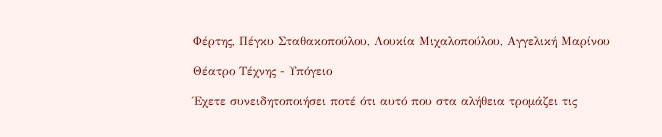Φέρτης, Πέγκυ Σταθακοπούλου, Λουκία Μιχαλοπούλου, Αγγελική Μαρίνου

Θέατρο Τέχνης - Υπόγειο

Έχετε συνειδητοποιήσει ποτέ ότι αυτό που στα αλήθεια τρομάζει τις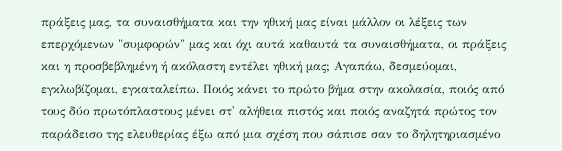πράξεις μας, τα συναισθήματα και την ηθική μας είναι μάλλον οι λέξεις των επερχόμενων "συμφορών" μας και όχι αυτά καθαυτά τα συναισθήματα, οι πράξεις και η προσβεβλημένη ή ακόλαστη εντέλει ηθική μας; Αγαπάω, δεσμεύομαι, εγκλωβίζομαι, εγκαταλείπω. Ποιός κάνει το πρώτο βήμα στην ακολασία, ποιός από τους δύο πρωτόπλαστους μένει στ' αλήθεια πιστός και ποιός αναζητά πρώτος τον παράδεισο της ελευθερίας έξω από μια σχέση που σάπισε σαν το δηλητηριασμένο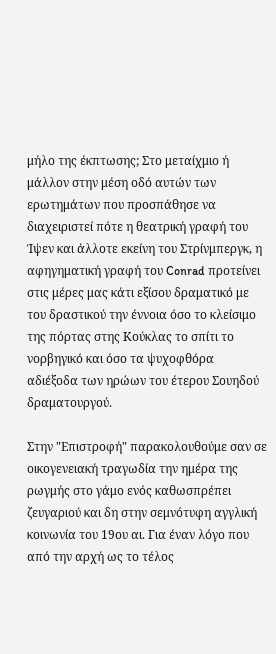μήλο της έκπτωσης; Στο μεταίχμιο ή μάλλον στην μέση οδό αυτών των ερωτημάτων που προσπάθησε να διαχειριστεί πότε η θεατρική γραφή του Ίψεν και άλλοτε εκείνη του Στρίνμπεργκ, η αφηγηματική γραφή του Conrad προτείνει στις μέρες μας κάτι εξίσου δραματικό με του δραστικού την έννοια όσο το κλείσιμο της πόρτας στης Κούκλας το σπίτι το νορβηγικό και όσο τα ψυχοφθόρα αδιέξοδα των ηρώων του έτερου Σουηδού δραματουργού.

Στην "Επιστροφή" παρακολουθούμε σαν σε οικογενειακή τραγωδία την ημέρα της ρωγμής στο γάμο ενός καθωσπρέπει ζευγαριού και δη στην σεμνότυφη αγγλική κοινωνία του 19ου αι. Για έναν λόγο που από την αρχή ως το τέλος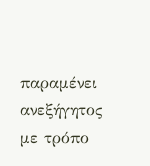παραμένει ανεξήγητος με τρόπο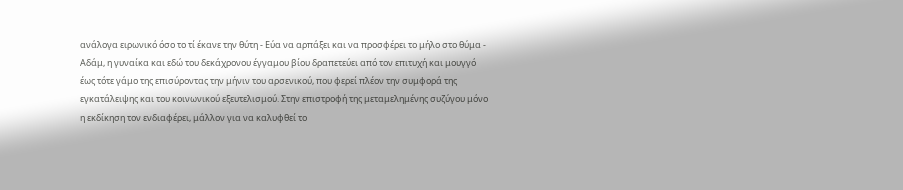ανάλογα ειρωνικό όσο το τί έκανε την θύτη - Εύα να αρπάξει και να προσφέρει το μήλο στο θύμα - Αδάμ, η γυναίκα και εδώ του δεκάχρονου έγγαμου βίου δραπετεύει από τον επιτυχή και μουγγό έως τότε γάμο της επισύροντας την μήνιν του αρσενικού, που φερεί πλέον την συμφορά της εγκατάλειψης και του κοινωνικού εξευτελισμού. Στην επιστροφή της μεταμελημένης συζύγου μόνο η εκδίκηση τον ενδιαφέρει, μάλλον για να καλυφθεί το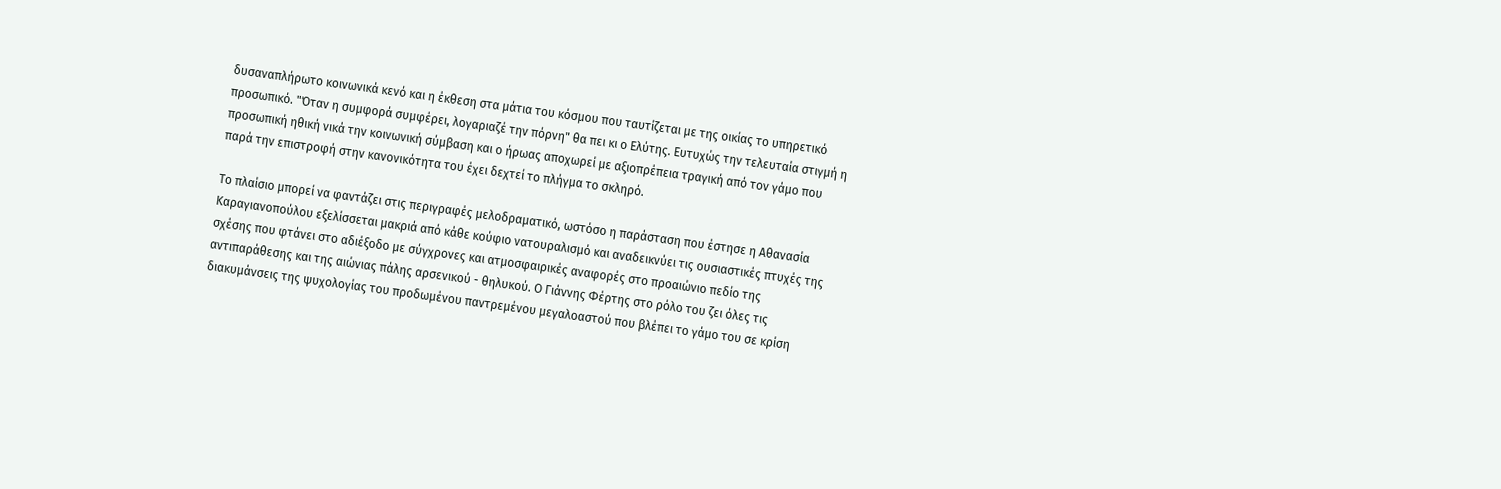δυσαναπλήρωτο κοινωνικά κενό και η έκθεση στα μάτια του κόσμου που ταυτίζεται με της οικίας το υπηρετικό προσωπικό. "Όταν η συμφορά συμφέρει, λογαριαζέ την πόρνη" θα πει κι ο Ελύτης. Ευτυχώς την τελευταία στιγμή η προσωπική ηθική νικά την κοινωνική σύμβαση και ο ήρωας αποχωρεί με αξιοπρέπεια τραγική από τον γάμο που παρά την επιστροφή στην κανονικότητα του έχει δεχτεί το πλήγμα το σκληρό.

Το πλαίσιο μπορεί να φαντάζει στις περιγραφές μελοδραματικό, ωστόσο η παράσταση που έστησε η Αθανασία Καραγιανοπούλου εξελίσσεται μακριά από κάθε κούφιο νατουραλισμό και αναδεικνύει τις ουσιαστικές πτυχές της σχέσης που φτάνει στο αδιέξοδο με σύγχρονες και ατμοσφαιρικές αναφορές στο προαιώνιο πεδίο της αντιπαράθεσης και της αιώνιας πάλης αρσενικού - θηλυκού. Ο Γιάννης Φέρτης στο ρόλο του ζει όλες τις διακυμάνσεις της ψυχολογίας του προδωμένου παντρεμένου μεγαλοαστού που βλέπει το γάμο του σε κρίση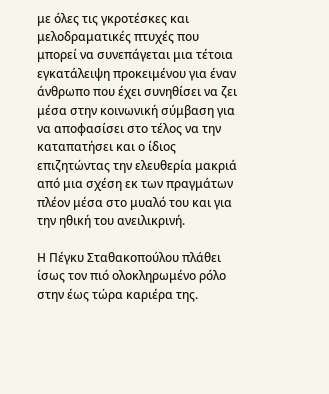με όλες τις γκροτέσκες και μελοδραματικές πτυχές που μπορεί να συνεπάγεται μια τέτοια εγκατάλειψη προκειμένου για έναν άνθρωπο που έχει συνηθίσει να ζει μέσα στην κοινωνική σύμβαση για να αποφασίσει στο τέλος να την καταπατήσει και ο ίδιος επιζητώντας την ελευθερία μακριά από μια σχέση εκ των πραγμάτων πλέον μέσα στο μυαλό του και για την ηθική του ανειλικρινή.

Η Πέγκυ Σταθακοπούλου πλάθει ίσως τον πιό ολοκληρωμένο ρόλο στην έως τώρα καριέρα της.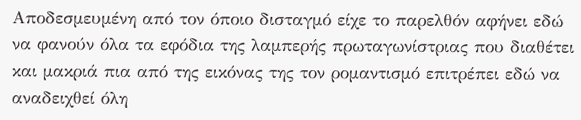Αποδεσμευμένη από τον όποιο δισταγμό είχε το παρελθόν αφήνει εδώ να φανούν όλα τα εφόδια της λαμπερής πρωταγωνίστριας που διαθέτει και μακριά πια από της εικόνας της τον ρομαντισμό επιτρέπει εδώ να αναδειχθεί όλη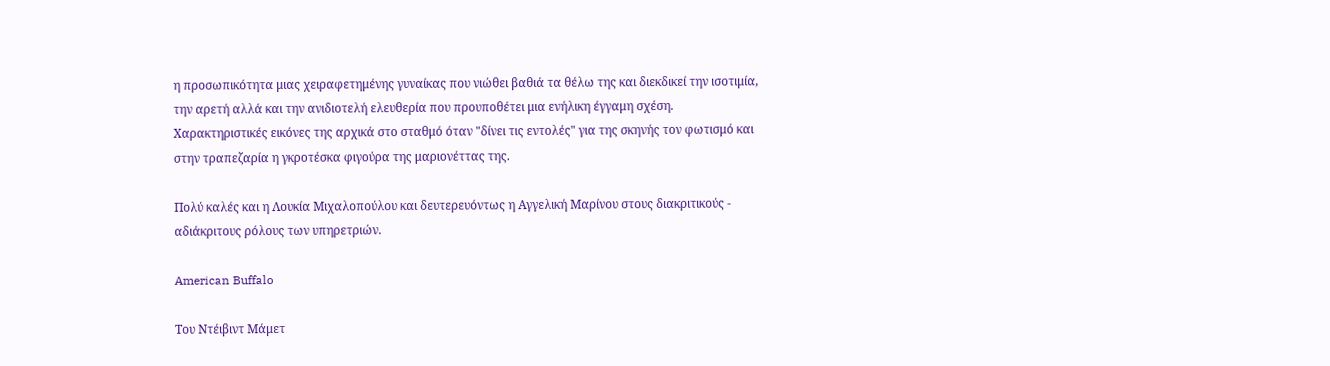η προσωπικότητα μιας χειραφετημένης γυναίκας που νιώθει βαθιά τα θέλω της και διεκδικεί την ισοτιμία, την αρετή αλλά και την ανιδιοτελή ελευθερία που προυποθέτει μια ενήλικη έγγαμη σχέση. Χαρακτηριστικές εικόνες της αρχικά στο σταθμό όταν "δίνει τις εντολές" για της σκηνής τον φωτισμό και στην τραπεζαρία η γκροτέσκα φιγούρα της μαριονέττας της.

Πολύ καλές και η Λουκία Μιχαλοπούλου και δευτερευόντως η Αγγελική Μαρίνου στους διακριτικούς - αδιάκριτους ρόλους των υπηρετριών.

American Buffalo

Του Ντέιβιντ Μάμετ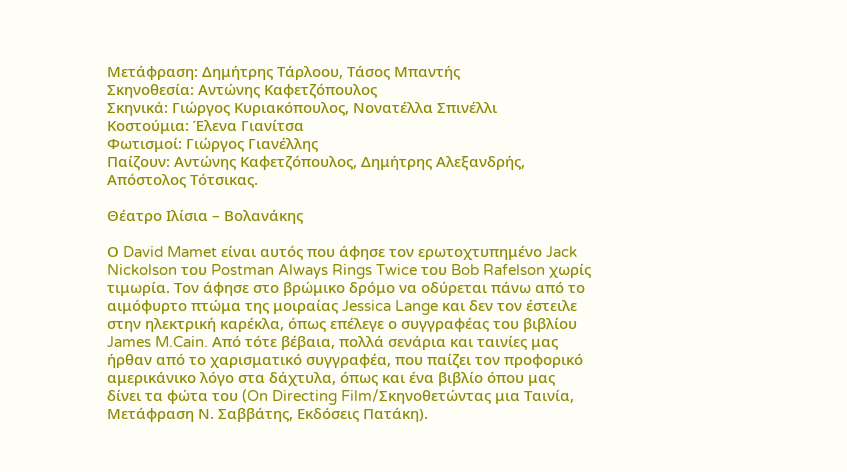Μετάφραση: Δημήτρης Τάρλοου, Τάσος Μπαντής
Σκηνοθεσία: Αντώνης Καφετζόπουλος
Σκηνικά: Γιώργος Κυριακόπουλος, Νονατέλλα Σπινέλλι
Κοστούμια: Έλενα Γιανίτσα
Φωτισμοί: Γιώργος Γιανέλλης
Παίζουν: Αντώνης Καφετζόπουλος, Δημήτρης Αλεξανδρής, Απόστολος Τότσικας.

Θέατρο Ιλίσια – Βολανάκης

Ο David Mamet είναι αυτός που άφησε τον ερωτοχτυπημένο Jack Nickolson του Postman Always Rings Twice του Bob Rafelson χωρίς τιμωρία. Τον άφησε στο βρώμικο δρόμο να οδύρεται πάνω από το αιμόφυρτο πτώμα της μοιραίας Jessica Lange και δεν τον έστειλε στην ηλεκτρική καρέκλα, όπως επέλεγε ο συγγραφέας του βιβλίου James M.Cain. Από τότε βέβαια, πολλά σενάρια και ταινίες μας ήρθαν από το χαρισματικό συγγραφέα, που παίζει τον προφορικό αμερικάνικο λόγο στα δάχτυλα, όπως και ένα βιβλίο όπου μας δίνει τα φώτα του (On Directing Film/Σκηνοθετώντας μια Ταινία, Μετάφραση Ν. Σαββάτης, Εκδόσεις Πατάκη).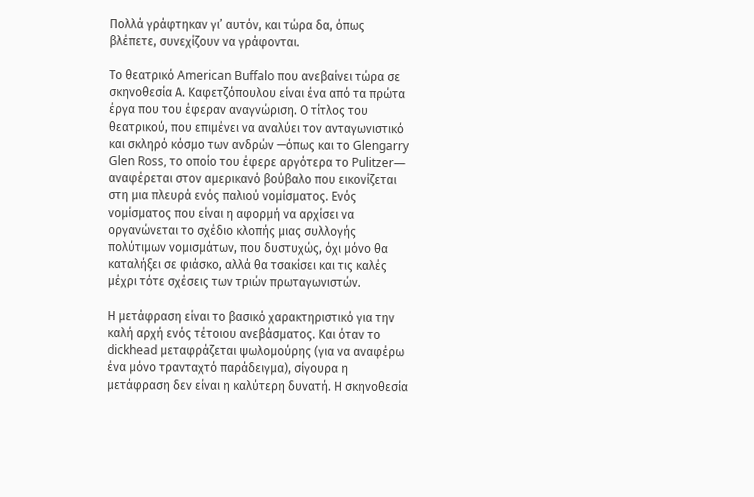Πολλά γράφτηκαν γι’ αυτόν, και τώρα δα, όπως βλέπετε, συνεχίζουν να γράφονται.

Το θεατρικό American Buffalo που ανεβαίνει τώρα σε σκηνοθεσία Α. Καφετζόπουλου είναι ένα από τα πρώτα έργα που του έφεραν αναγνώριση. Ο τίτλος του θεατρικού, που επιμένει να αναλύει τον ανταγωνιστικό και σκληρό κόσμο των ανδρών —όπως και το Glengarry Glen Ross, το οποίο του έφερε αργότερα το Pulitzer— αναφέρεται στον αμερικανό βούβαλο που εικονίζεται στη μια πλευρά ενός παλιού νομίσματος. Ενός νομίσματος που είναι η αφορμή να αρχίσει να οργανώνεται το σχέδιο κλοπής μιας συλλογής πολύτιμων νομισμάτων, που δυστυχώς, όχι μόνο θα καταλήξει σε φιάσκο, αλλά θα τσακίσει και τις καλές μέχρι τότε σχέσεις των τριών πρωταγωνιστών.

Η μετάφραση είναι το βασικό χαρακτηριστικό για την καλή αρχή ενός τέτοιου ανεβάσματος. Και όταν το dickhead μεταφράζεται ψωλομούρης (για να αναφέρω ένα μόνο τρανταχτό παράδειγμα), σίγουρα η μετάφραση δεν είναι η καλύτερη δυνατή. Η σκηνοθεσία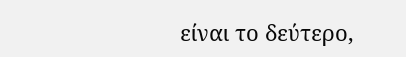είναι το δεύτερο,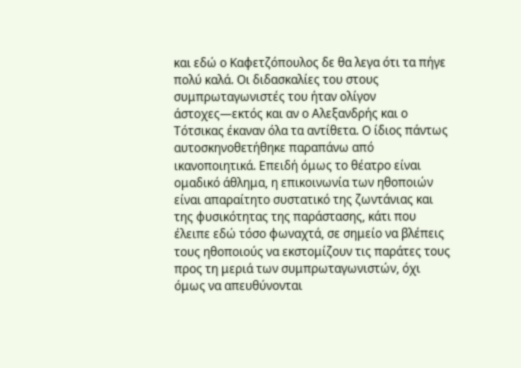και εδώ ο Καφετζόπουλος δε θα λεγα ότι τα πήγε πολύ καλά. Οι διδασκαλίες του στους συμπρωταγωνιστές του ήταν ολίγον άστοχες—εκτός και αν ο Αλεξανδρής και ο Τότσικας έκαναν όλα τα αντίθετα. Ο ίδιος πάντως αυτοσκηνοθετήθηκε παραπάνω από ικανοποιητικά. Επειδή όμως το θέατρο είναι ομαδικό άθλημα, η επικοινωνία των ηθοποιών είναι απαραίτητο συστατικό της ζωντάνιας και της φυσικότητας της παράστασης, κάτι που έλειπε εδώ τόσο φωναχτά, σε σημείο να βλέπεις τους ηθοποιούς να εκστομίζουν τις παράτες τους προς τη μεριά των συμπρωταγωνιστών, όχι όμως να απευθύνονται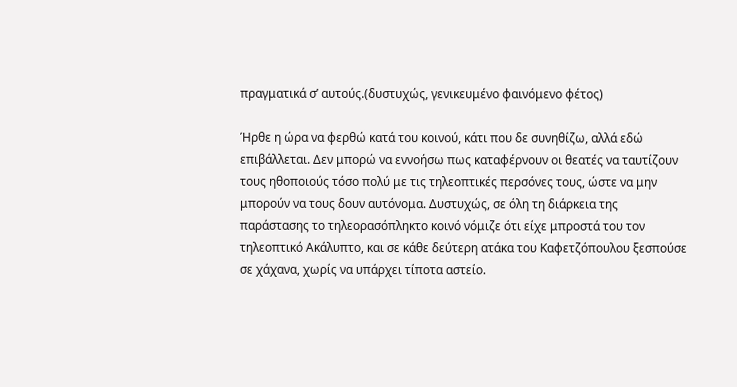πραγματικά σ’ αυτούς.(δυστυχώς, γενικευμένο φαινόμενο φέτος)

Ήρθε η ώρα να φερθώ κατά του κοινού, κάτι που δε συνηθίζω, αλλά εδώ επιβάλλεται. Δεν μπορώ να εννοήσω πως καταφέρνουν οι θεατές να ταυτίζουν τους ηθοποιούς τόσο πολύ με τις τηλεοπτικές περσόνες τους, ώστε να μην μπορούν να τους δουν αυτόνομα. Δυστυχώς, σε όλη τη διάρκεια της παράστασης το τηλεορασόπληκτο κοινό νόμιζε ότι είχε μπροστά του τον τηλεοπτικό Ακάλυπτο, και σε κάθε δεύτερη ατάκα του Καφετζόπουλου ξεσπούσε σε χάχανα, χωρίς να υπάρχει τίποτα αστείο.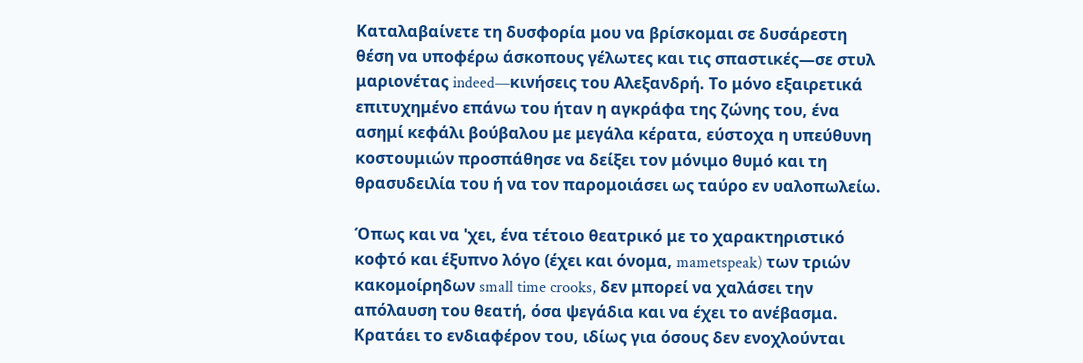Καταλαβαίνετε τη δυσφορία μου να βρίσκομαι σε δυσάρεστη θέση να υποφέρω άσκοπους γέλωτες και τις σπαστικές—σε στυλ μαριονέτας indeed—κινήσεις του Αλεξανδρή. Το μόνο εξαιρετικά επιτυχημένο επάνω του ήταν η αγκράφα της ζώνης του, ένα ασημί κεφάλι βούβαλου με μεγάλα κέρατα, εύστοχα η υπεύθυνη κοστουμιών προσπάθησε να δείξει τον μόνιμο θυμό και τη θρασυδειλία του ή να τον παρομοιάσει ως ταύρο εν υαλοπωλείω.

Όπως και να 'χει, ένα τέτοιο θεατρικό με το χαρακτηριστικό κοφτό και έξυπνο λόγο (έχει και όνομα, mametspeak) των τριών κακομοίρηδων small time crooks, δεν μπορεί να χαλάσει την απόλαυση του θεατή, όσα ψεγάδια και να έχει το ανέβασμα. Κρατάει το ενδιαφέρον του, ιδίως για όσους δεν ενοχλούνται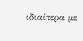ιδιαίτερα με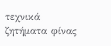τεχνικά ζητήματα φίνας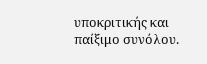υποκριτικής και παίξιμο συνόλου.